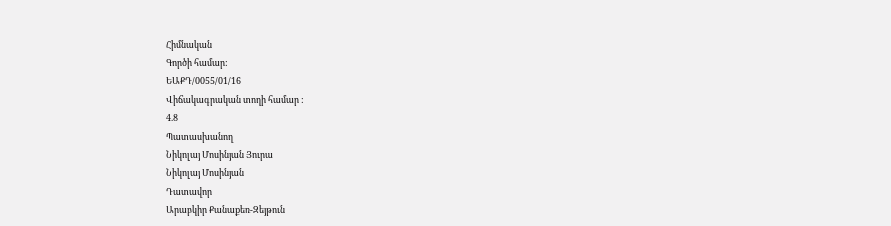Հիմնական
Գործի համար:
ԵԱՔԴ/0055/01/16
Վիճակագրական տողի համար :
4.8
Պատասխանող
Նիկոլայ Մոսինյան Յուրա
Նիկոլայ Մոսինյան
Դատավոր
Արաբկիր Քանաքեռ-Զեյթուն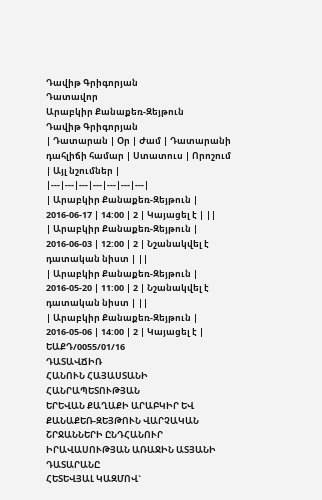Դավիթ Գրիգորյան
Դատավոր
Արաբկիր Քանաքեռ-Զեյթուն
Դավիթ Գրիգորյան
| Դատարան | Օր | Ժամ | Դատարանի դահլիճի համար | Ստատուս | Որոշում | Այլ նշումներ |
|---|---|---|---|---|---|---|
| Արաբկիր Քանաքեռ-Զեյթուն | 2016-06-17 | 14:00 | 2 | Կայացել է | ||
| Արաբկիր Քանաքեռ-Զեյթուն | 2016-06-03 | 12:00 | 2 | Նշանակվել է դատական նիստ | ||
| Արաբկիր Քանաքեռ-Զեյթուն | 2016-05-20 | 11:00 | 2 | Նշանակվել է դատական նիստ | ||
| Արաբկիր Քանաքեռ-Զեյթուն | 2016-05-06 | 14:00 | 2 | Կայացել է |
ԵԱՔԴ/0055/01/16
ԴԱՏԱՎՃԻՌ
ՀԱՆՈՒՆ ՀԱՅԱՍՏԱՆԻ ՀԱՆՐԱՊԵՏՈՒԹՅԱՆ
ԵՐԵՎԱՆ ՔԱՂԱՔԻ ԱՐԱԲԿԻՐ ԵՎ ՔԱՆԱՔԵՌ-ԶԵՅԹՈՒՆ ՎԱՐՉԱԿԱՆ ՇՐՋԱՆՆԵՐԻ ԸՆԴՀԱՆՈՒՐ ԻՐԱՎԱՍՈՒԹՅԱՆ ԱՌԱՋԻՆ ԱՏՅԱՆԻ ԴԱՏԱՐԱՆԸ
ՀԵՏԵՎՅԱԼ ԿԱԶՄՈՎ`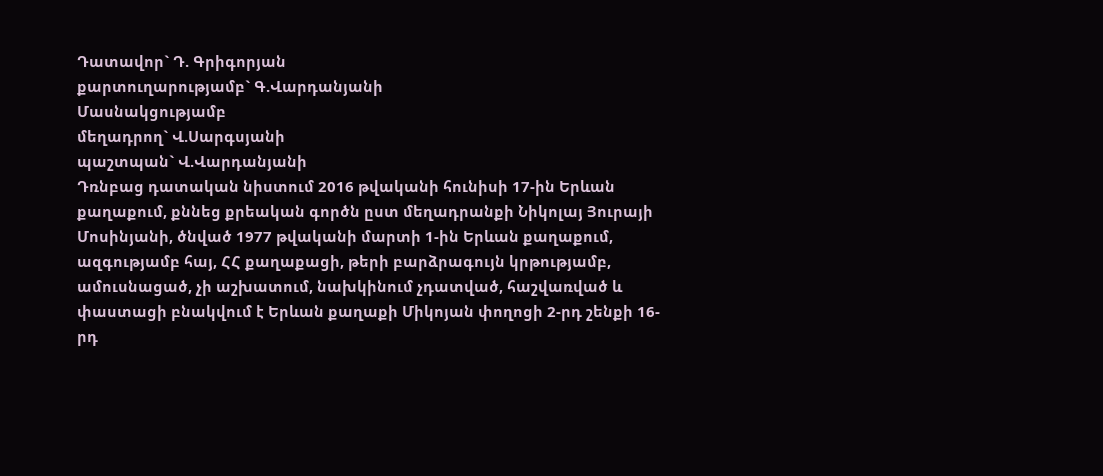Դատավոր` Դ. Գրիգորյան
քարտուղարությամբ` Գ.Վարդանյանի
Մասնակցությամբ
մեղադրող` Վ.Սարգսյանի
պաշտպան` Վ.Վարդանյանի
Դռնբաց դատական նիստում 2016 թվականի հունիսի 17-ին Երևան քաղաքում, քննեց քրեական գործն ըստ մեղադրանքի Նիկոլայ Յուրայի Մոսինյանի, ծնված 1977 թվականի մարտի 1-ին Երևան քաղաքում, ազգությամբ հայ, ՀՀ քաղաքացի, թերի բարձրագույն կրթությամբ, ամուսնացած, չի աշխատում, նախկինում չդատված, հաշվառված և փաստացի բնակվում է Երևան քաղաքի Միկոյան փողոցի 2-րդ շենքի 16-րդ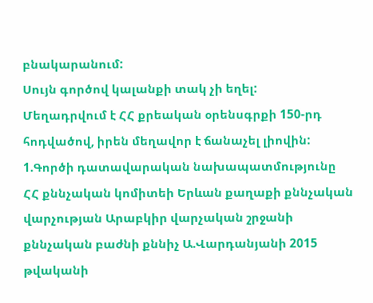բնակարանում:
Սույն գործով կալանքի տակ չի եղել:
Մեղադրվում է ՀՀ քրեական օրենսգրքի 150-րդ հոդվածով, իրեն մեղավոր է ճանաչել լիովին:
1.Գործի դատավարական նախապատմությունը
ՀՀ քննչական կոմիտեի Երևան քաղաքի քննչական վարչության Արաբկիր վարչական շրջանի քննչական բաժնի քննիչ Ա.Վարդանյանի 2015 թվականի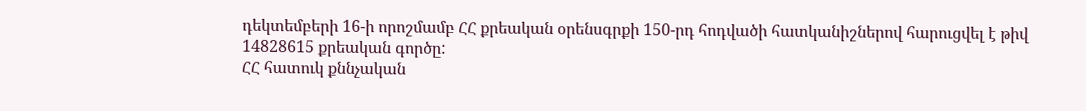դեկտեմբերի 16-ի որոշմամբ ՀՀ քրեական օրենսգրքի 150-րդ հոդվածի հատկանիշներով հարուցվել է թիվ 14828615 քրեական գործը:
ՀՀ հատուկ քննչական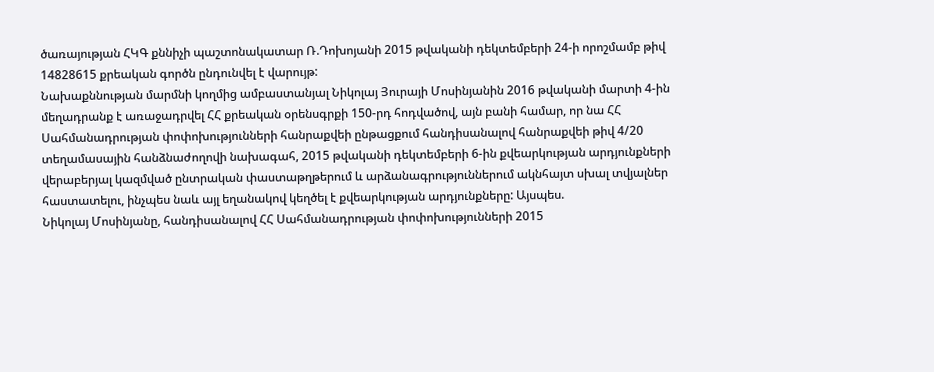ծառայության ՀԿԳ քննիչի պաշտոնակատար Ռ.Դոխոյանի 2015 թվականի դեկտեմբերի 24-ի որոշմամբ թիվ 14828615 քրեական գործն ընդունվել է վարույթ:
Նախաքննության մարմնի կողմից ամբաստանյալ Նիկոլայ Յուրայի Մոսինյանին 2016 թվականի մարտի 4-ին մեղադրանք է առաջադրվել ՀՀ քրեական օրենսգրքի 150-րդ հոդվածով, այն բանի համար, որ նա ՀՀ Սահմանադրության փոփոխությունների հանրաքվեի ընթացքում հանդիսանալով հանրաքվեի թիվ 4/20 տեղամասային հանձնաժողովի նախագահ, 2015 թվականի դեկտեմբերի 6-ին քվեարկության արդյունքների վերաբերյալ կազմված ընտրական փաստաթղթերում և արձանագրություններում ակնհայտ սխալ տվյալներ հաստատելու, ինչպես նաև այլ եղանակով կեղծել է քվեարկության արդյունքները: Այսպես.
Նիկոլայ Մոսինյանը, հանդիսանալով ՀՀ Սահմանադրության փոփոխությունների 2015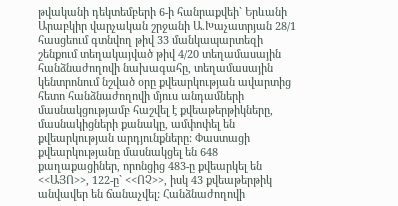թվականի դեկտեմբերի 6-ի հանրաքվեի` Երևանի Արաբկիր վարչական շրջանի Ա.Խաչատրյան 28/1 հասցեում գտնվող թիվ 33 մանկապարտեզի շենքում տեղակայված թիվ 4/20 տեղամասային հանձնաժողովի նախագահը, տեղամասային կենտրոնում նշված օրը քվեարկության ավարտից հետո հանձնաժողովի մյուս անդամների մասնակցությամբ հաշվել է քվեաթերթիկները, մասնակիցների քանակը, ամփոփել են քվեարկության արդյունքները: Փաստացի քվեարկությանը մասնակցել են 648 քաղաքացիներ, որոնցից 483-ը քվեարկել են <<ԱՅՈ>>, 122-ը` <<ՈՉ>>, իսկ 43 քվեաթերթիկ անվավեր են ճանաչվել: Հանձնաժողովի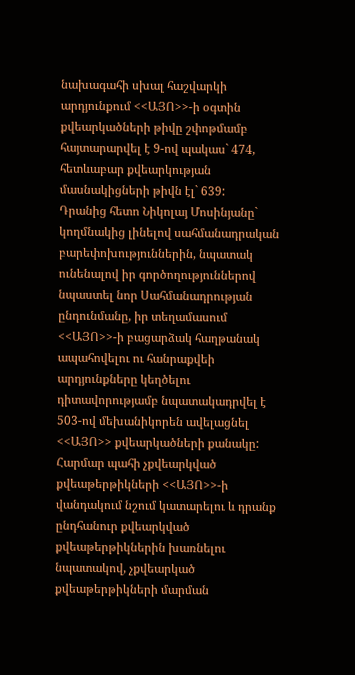նախագահի սխալ հաշվարկի արդյունքում <<ԱՅՈ>>-ի օգտին քվեարկածների թիվը շփոթմամբ հայտարարվել է 9-ով պակաս` 474, հետևաբար քվեարկության մասնակիցների թիվն էլ` 639:
Դրանից հետո Նիկոլայ Մոսինյանը` կողմնակից լինելով սահմանադրական բարեփոխություններին, նպատակ ունենալով իր գործողություններով նպաստել նոր Սահմանադրության ընդունմանը, իր տեղամասում <<ԱՅՈ>>-ի բացարձակ հաղթանակ ապահովելու ու հանրաքվեի արդյունքները կեղծելու դիտավորությամբ նպատակադրվել է 503-ով մեխանիկորեն ավելացնել <<ԱՅՈ>> քվեարկածների քանակը:
Հարմար պահի չքվեարկված քվեաթերթիկների <<ԱՅՈ>>-ի վանդակում նշում կատարելու և դրանք ընդհանուր քվեարկված քվեաթերթիկներին խառնելու նպատակով, չքվեարկած քվեաթերթիկների մարման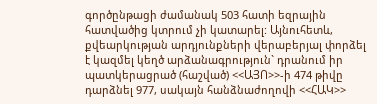գործընթացի ժամանակ 503 հատի եզրային հատվածից կտրում չի կատարել: Այնուհետև, քվեարկության արդյունքների վերաբերյալ փորձել է կազմել կեղծ արձանագրություն` դրանում իր պատկերացրած (հաշված) <<ԱՅՈ>>-ի 474 թիվը դարձնել 977, սակայն հանձնաժողովի <<ՀԱԿ>>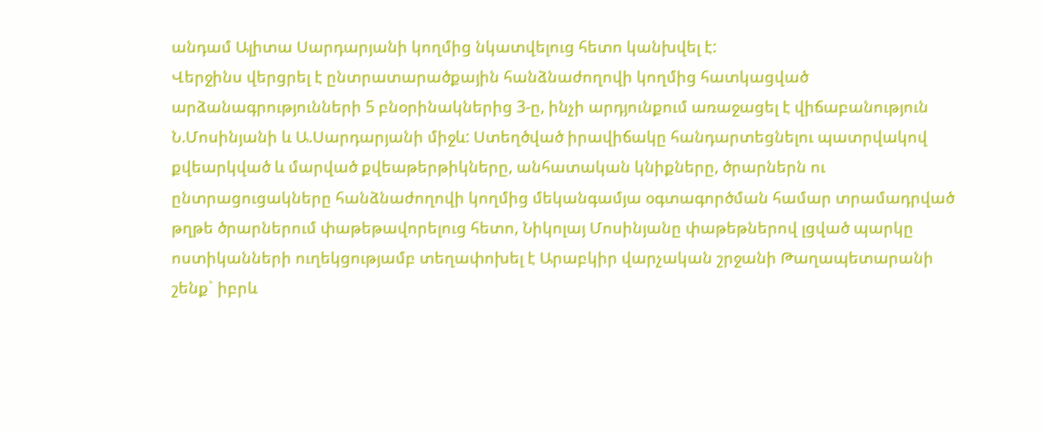անդամ Ալիտա Սարդարյանի կողմից նկատվելուց հետո կանխվել է:
Վերջինս վերցրել է ընտրատարածքային հանձնաժողովի կողմից հատկացված արձանագրությունների 5 բնօրինակներից 3-ը, ինչի արդյունքում առաջացել է վիճաբանություն Ն.Մոսինյանի և Ա.Սարդարյանի միջև: Ստեղծված իրավիճակը հանդարտեցնելու պատրվակով քվեարկված և մարված քվեաթերթիկները, անհատական կնիքները, ծրարներն ու ընտրացուցակները հանձնաժողովի կողմից մեկանգամյա օգտագործման համար տրամադրված թղթե ծրարներում փաթեթավորելուց հետո, Նիկոլայ Մոսինյանը փաթեթներով լցված պարկը ոստիկանների ուղեկցությամբ տեղափոխել է Արաբկիր վարչական շրջանի Թաղապետարանի շենք` իբրև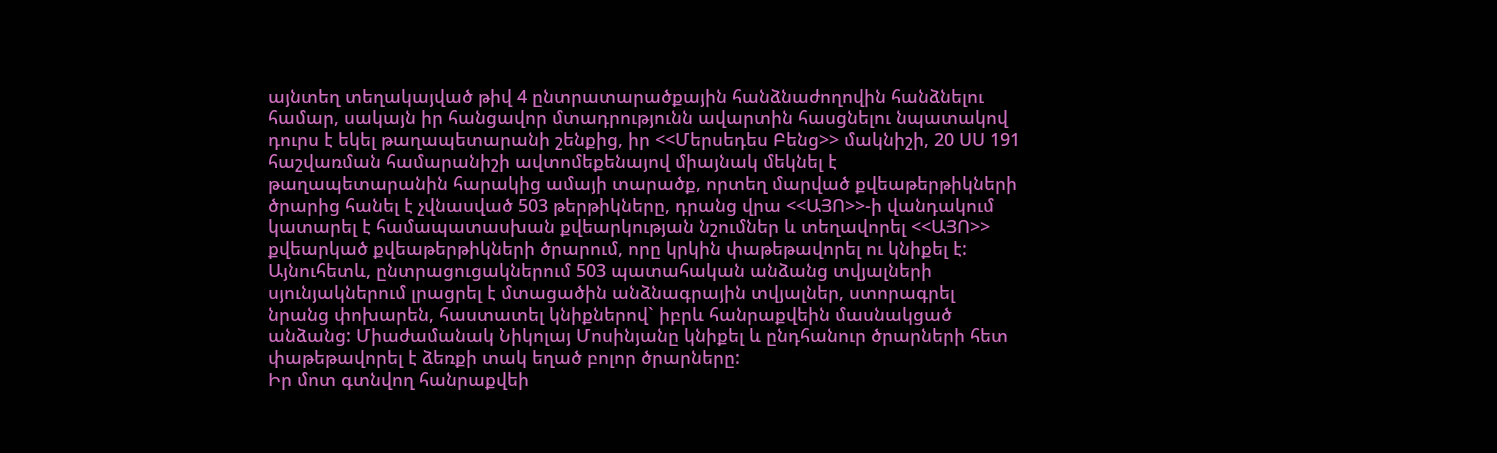այնտեղ տեղակայված թիվ 4 ընտրատարածքային հանձնաժողովին հանձնելու համար, սակայն իր հանցավոր մտադրությունն ավարտին հասցնելու նպատակով դուրս է եկել թաղապետարանի շենքից, իր <<Մերսեդես Բենց>> մակնիշի, 20 ՍՍ 191 հաշվառման համարանիշի ավտոմեքենայով միայնակ մեկնել է թաղապետարանին հարակից ամայի տարածք, որտեղ մարված քվեաթերթիկների ծրարից հանել է չվնասված 503 թերթիկները, դրանց վրա <<ԱՅՈ>>-ի վանդակում կատարել է համապատասխան քվեարկության նշումներ և տեղավորել <<ԱՅՈ>> քվեարկած քվեաթերթիկների ծրարում, որը կրկին փաթեթավորել ու կնիքել է: Այնուհետև, ընտրացուցակներում 503 պատահական անձանց տվյալների սյունյակներում լրացրել է մտացածին անձնագրային տվյալներ, ստորագրել նրանց փոխարեն, հաստատել կնիքներով` իբրև հանրաքվեին մասնակցած անձանց: Միաժամանակ Նիկոլայ Մոսինյանը կնիքել և ընդհանուր ծրարների հետ փաթեթավորել է ձեռքի տակ եղած բոլոր ծրարները:
Իր մոտ գտնվող հանրաքվեի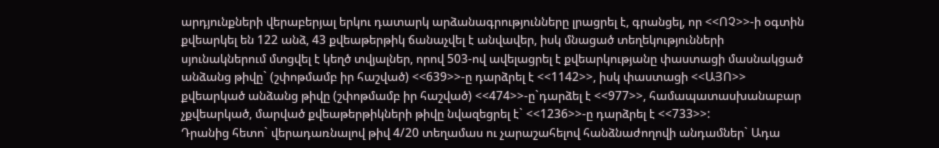արդյունքների վերաբերյալ երկու դատարկ արձանագրությունները լրացրել է, գրանցել, որ <<ՈՉ>>-ի օգտին քվեարկել են 122 անձ, 43 քվեաթերթիկ ճանաչվել է անվավեր, իսկ մնացած տեղեկությունների սյունակներում մտցվել է կեղծ տվյալներ, որով 503-ով ավելացրել է քվեարկությանը փաստացի մասնակցած անձանց թիվը` (շփոթմամբ իր հաշված) <<639>>-ը դարձրել է <<1142>>, իսկ փաստացի <<ԱՅՈ>> քվեարկած անձանց թիվը (շփոթմամբ իր հաշված) <<474>>-ը`դարձել է <<977>>, համապատասխանաբար չքվեարկած, մարված քվեաթերթիկների թիվը նվազեցրել է` <<1236>>-ը դարձրել է <<733>>:
Դրանից հետո` վերադառնալով թիվ 4/20 տեղամաս ու չարաշահելով հանձնաժողովի անդամներ` Ադա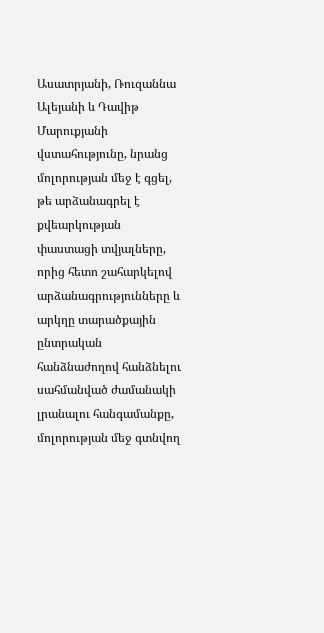Ասատրյանի, Ռուզաննա Ալեյանի և Դավիթ Մարուքյանի վստահությունը, նրանց մոլորության մեջ է գցել, թե արձանագրել է քվեարկության փաստացի տվյալները, որից հետո շահարկելով արձանագրությունները և արկղը տարածքային ընտրական հանձնաժողով հանձնելու սահմանված ժամանակի լրանալու հանգամանքը, մոլորության մեջ գտնվող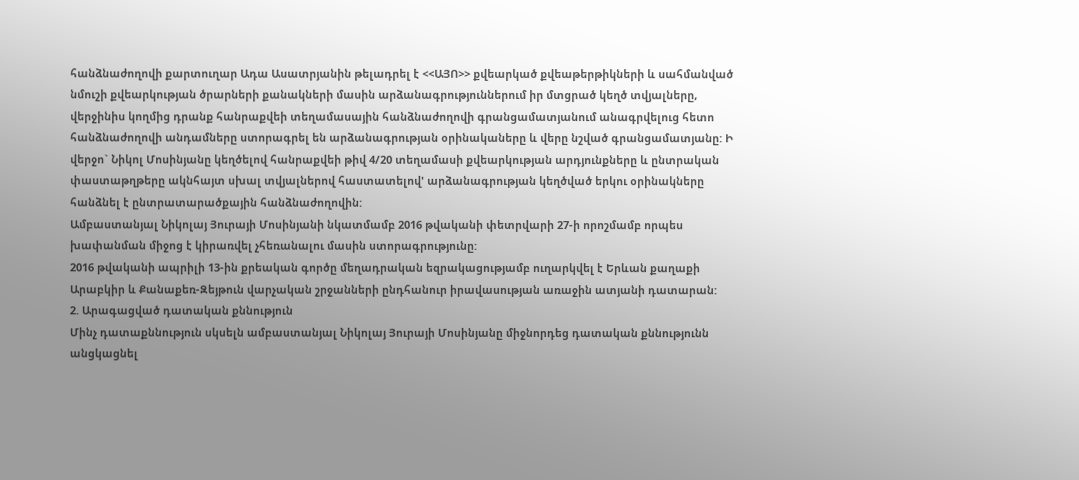հանձնաժողովի քարտուղար Ադա Ասատրյանին թելադրել է <<ԱՅՈ>> քվեարկած քվեաթերթիկների և սահմանված նմուշի քվեարկության ծրարների քանակների մասին արձանագրություններում իր մտցրած կեղծ տվյալները, վերջինիս կողմից դրանք հանրաքվեի տեղամասային հանձնաժողովի գրանցամատյանում անագրվելուց հետո հանձնաժողովի անդամները ստորագրել են արձանագրության օրինակաները և վերը նշված գրանցամատյանը: Ի վերջո` Նիկոլ Մոսինյանը կեղծելով հանրաքվեի թիվ 4/20 տեղամասի քվեարկության արդյունքները և ընտրական փաստաթղթերը ակնհայտ սխալ տվյալներով հաստատելով' արձանագրության կեղծված երկու օրինակները հանձնել է ընտրատարածքային հանձնաժողովին:
Ամբաստանյալ Նիկոլայ Յուրայի Մոսինյանի նկատմամբ 2016 թվականի փետրվարի 27-ի որոշմամբ որպես խափանման միջոց է կիրառվել չհեռանալու մասին ստորագրությունը:
2016 թվականի ապրիլի 13-ին քրեական գործը մեղադրական եզրակացությամբ ուղարկվել է Երևան քաղաքի Արաբկիր և Քանաքեռ-Զեյթուն վարչական շրջանների ընդհանուր իրավասության առաջին ատյանի դատարան:
2. Արագացված դատական քննություն
Մինչ դատաքննություն սկսելն ամբաստանյալ Նիկոլայ Յուրայի Մոսինյանը միջնորդեց դատական քննությունն անցկացնել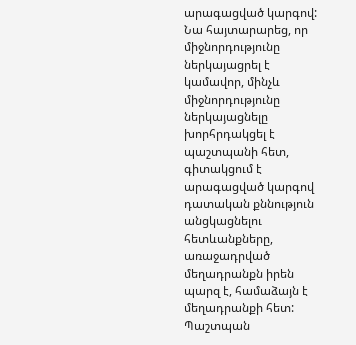արագացված կարգով: Նա հայտարարեց, որ միջնորդությունը ներկայացրել է կամավոր, մինչև միջնորդությունը ներկայացնելը խորհրդակցել է պաշտպանի հետ, գիտակցում է արագացված կարգով դատական քննություն անցկացնելու հետևանքները, առաջադրված մեղադրանքն իրեն պարզ է, համաձայն է մեղադրանքի հետ:
Պաշտպան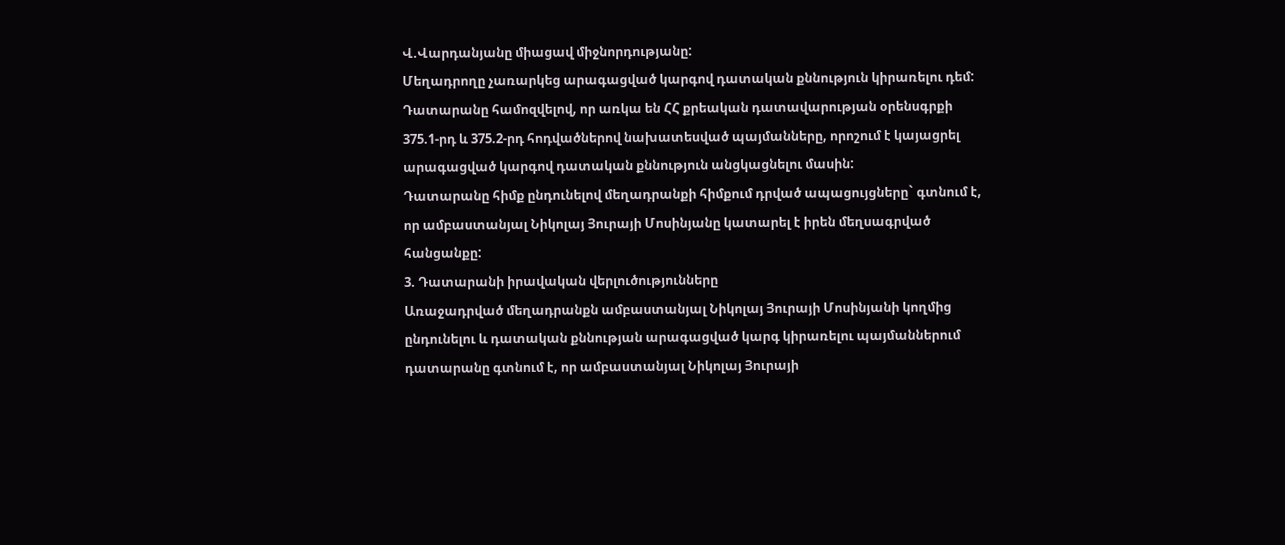Վ.Վարդանյանը միացավ միջնորդությանը:
Մեղադրողը չառարկեց արագացված կարգով դատական քննություն կիրառելու դեմ:
Դատարանը համոզվելով, որ առկա են ՀՀ քրեական դատավարության օրենսգրքի 375.1-րդ և 375.2-րդ հոդվածներով նախատեսված պայմանները, որոշում է կայացրել արագացված կարգով դատական քննություն անցկացնելու մասին:
Դատարանը հիմք ընդունելով մեղադրանքի հիմքում դրված ապացույցները` գտնում է, որ ամբաստանյալ Նիկոլայ Յուրայի Մոսինյանը կատարել է իրեն մեղսագրված հանցանքը:
3. Դատարանի իրավական վերլուծությունները
Առաջադրված մեղադրանքն ամբաստանյալ Նիկոլայ Յուրայի Մոսինյանի կողմից ընդունելու և դատական քննության արագացված կարգ կիրառելու պայմաններում դատարանը գտնում է, որ ամբաստանյալ Նիկոլայ Յուրայի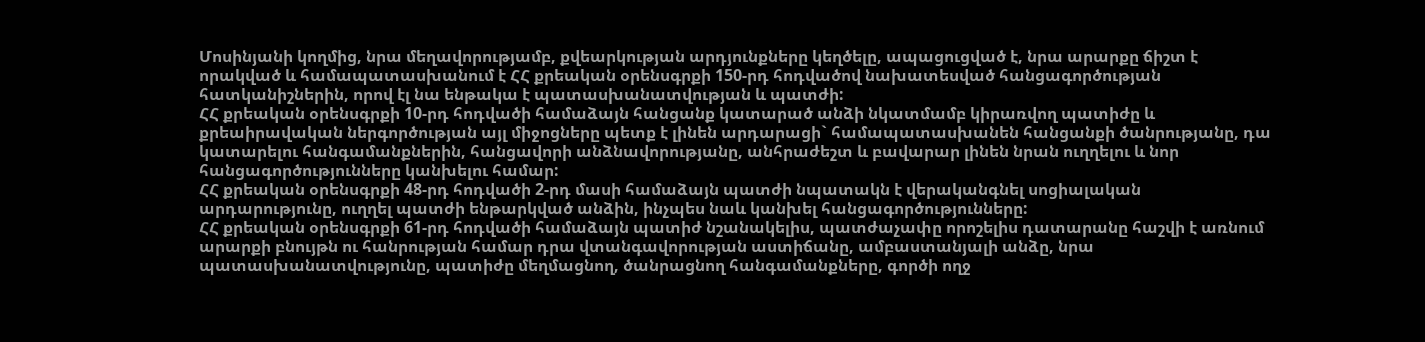Մոսինյանի կողմից, նրա մեղավորությամբ, քվեարկության արդյունքները կեղծելը, ապացուցված է, նրա արարքը ճիշտ է որակված և համապատասխանում է ՀՀ քրեական օրենսգրքի 150-րդ հոդվածով նախատեսված հանցագործության հատկանիշներին, որով էլ նա ենթակա է պատասխանատվության և պատժի:
ՀՀ քրեական օրենսգրքի 10-րդ հոդվածի համաձայն հանցանք կատարած անձի նկատմամբ կիրառվող պատիժը և քրեաիրավական ներգործության այլ միջոցները պետք է լինեն արդարացի` համապատասխանեն հանցանքի ծանրությանը, դա կատարելու հանգամանքներին, հանցավորի անձնավորությանը, անհրաժեշտ և բավարար լինեն նրան ուղղելու և նոր հանցագործությունները կանխելու համար:
ՀՀ քրեական օրենսգրքի 48-րդ հոդվածի 2-րդ մասի համաձայն պատժի նպատակն է վերականգնել սոցիալական արդարությունը, ուղղել պատժի ենթարկված անձին, ինչպես նաև կանխել հանցագործությունները:
ՀՀ քրեական օրենսգրքի 61-րդ հոդվածի համաձայն պատիժ նշանակելիս, պատժաչափը որոշելիս դատարանը հաշվի է առնում արարքի բնույթն ու հանրության համար դրա վտանգավորության աստիճանը, ամբաստանյալի անձը, նրա պատասխանատվությունը, պատիժը մեղմացնող, ծանրացնող հանգամանքները, գործի ողջ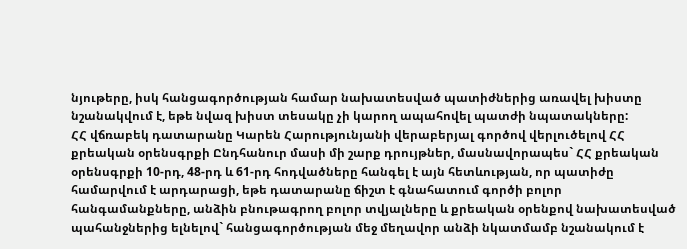նյութերը, իսկ հանցագործության համար նախատեսված պատիժներից առավել խիստը նշանակվում է, եթե նվազ խիստ տեսակը չի կարող ապահովել պատժի նպատակները:
ՀՀ վճռաբեկ դատարանը Կարեն Հարությունյանի վերաբերյալ գործով վերլուծելով ՀՀ քրեական օրենսգրքի Ընդհանուր մասի մի շարք դրույթներ, մասնավորապես` ՀՀ քրեական օրենսգրքի 10-րդ, 48-րդ և 61-րդ հոդվածները հանգել է այն հետևության, որ պատիժը համարվում է արդարացի, եթե դատարանը ճիշտ է գնահատում գործի բոլոր հանգամանքները, անձին բնութագրող բոլոր տվյալները և քրեական օրենքով նախատեսված պահանջներից ելնելով` հանցագործության մեջ մեղավոր անձի նկատմամբ նշանակում է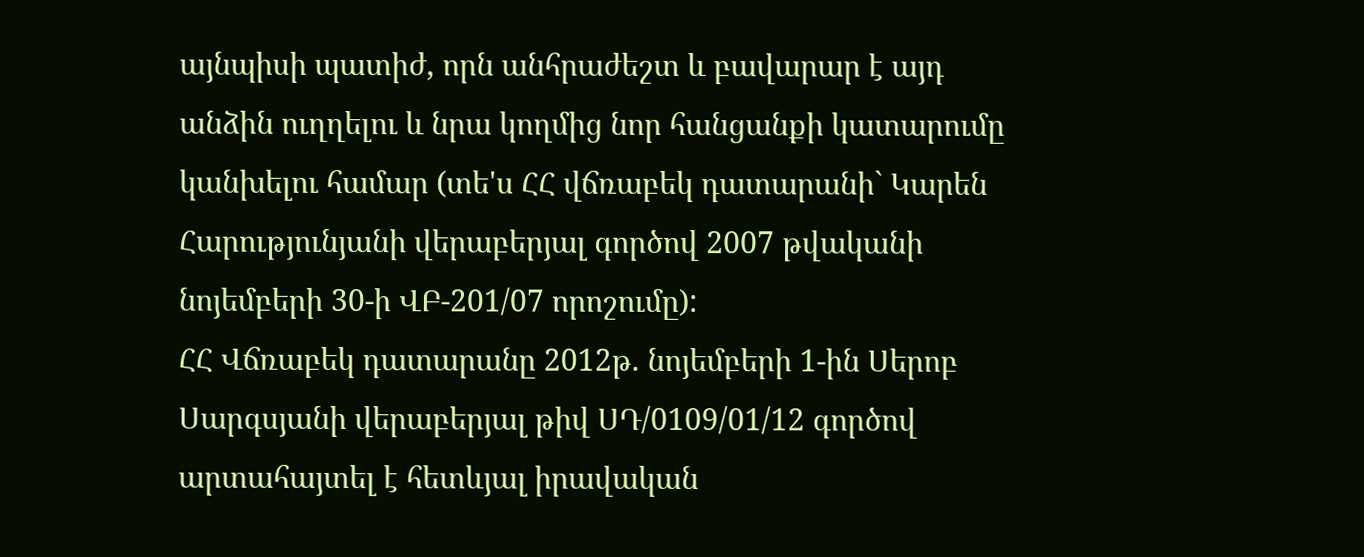այնպիսի պատիժ, որն անհրաժեշտ և բավարար է այդ անձին ուղղելու և նրա կողմից նոր հանցանքի կատարումը կանխելու համար (տե'ս ՀՀ վճռաբեկ դատարանի` Կարեն Հարությունյանի վերաբերյալ գործով 2007 թվականի նոյեմբերի 30-ի ՎԲ-201/07 որոշումը):
ՀՀ Վճռաբեկ դատարանը 2012թ. նոյեմբերի 1-ին Սերոբ Սարգսյանի վերաբերյալ թիվ ՍԴ/0109/01/12 գործով արտահայտել է հետևյալ իրավական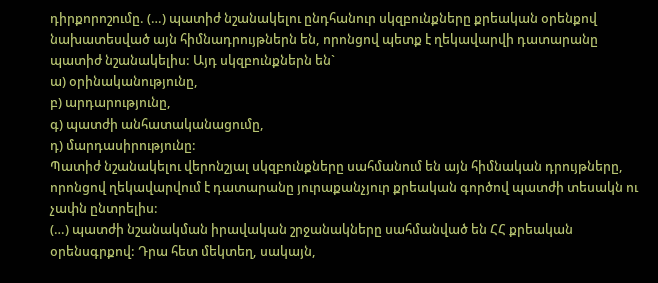դիրքորոշումը. (…) պատիժ նշանակելու ընդհանուր սկզբունքները քրեական օրենքով նախատեսված այն հիմնադրույթներն են, որոնցով պետք է ղեկավարվի դատարանը պատիժ նշանակելիս: Այդ սկզբունքներն են`
ա) օրինականությունը,
բ) արդարությունը,
գ) պատժի անհատականացումը,
դ) մարդասիրությունը:
Պատիժ նշանակելու վերոնշյալ սկզբունքները սահմանում են այն հիմնական դրույթները, որոնցով ղեկավարվում է դատարանը յուրաքանչյուր քրեական գործով պատժի տեսակն ու չափն ընտրելիս:
(…) պատժի նշանակման իրավական շրջանակները սահմանված են ՀՀ քրեական օրենսգրքով: Դրա հետ մեկտեղ, սակայն,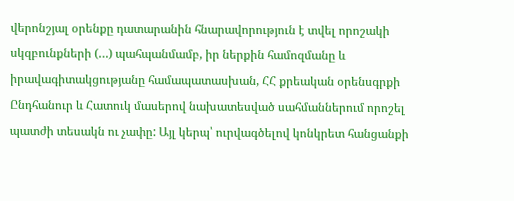վերոնշյալ օրենքը դատարանին հնարավորություն է տվել որոշակի սկզբունքների (…) պահպանմամբ, իր ներքին համոզմանը և իրավագիտակցությանը համապատասխան, ՀՀ քրեական օրենսգրքի Ընդհանուր և Հատուկ մասերով նախատեսված սահմաններում որոշել պատժի տեսակն ու չափը: Այլ կերպ՝ ուրվագծելով կոնկրետ հանցանքի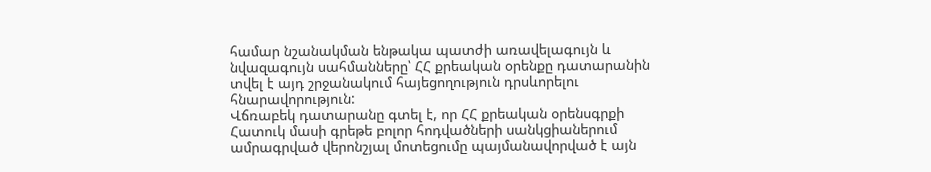համար նշանակման ենթակա պատժի առավելագույն և նվազագույն սահմանները՝ ՀՀ քրեական օրենքը դատարանին տվել է այդ շրջանակում հայեցողություն դրսևորելու հնարավորություն:
Վճռաբեկ դատարանը գտել է, որ ՀՀ քրեական օրենսգրքի Հատուկ մասի գրեթե բոլոր հոդվածների սանկցիաներում ամրագրված վերոնշյալ մոտեցումը պայմանավորված է այն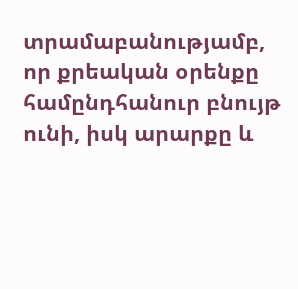տրամաբանությամբ, որ քրեական օրենքը համընդհանուր բնույթ ունի, իսկ արարքը և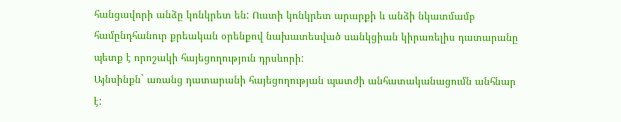հանցավորի անձը կոնկրետ են: Ուստի կոնկրետ արարքի և անձի նկատմամբ համընդհանուր քրեական օրենքով նախատեսված սանկցիան կիրառելիս դատարանը պետք է որոշակի հայեցողություն դրսևորի:
Այնսինքն` առանց դատարանի հայեցողության պատժի անհատականացումն անհնար է: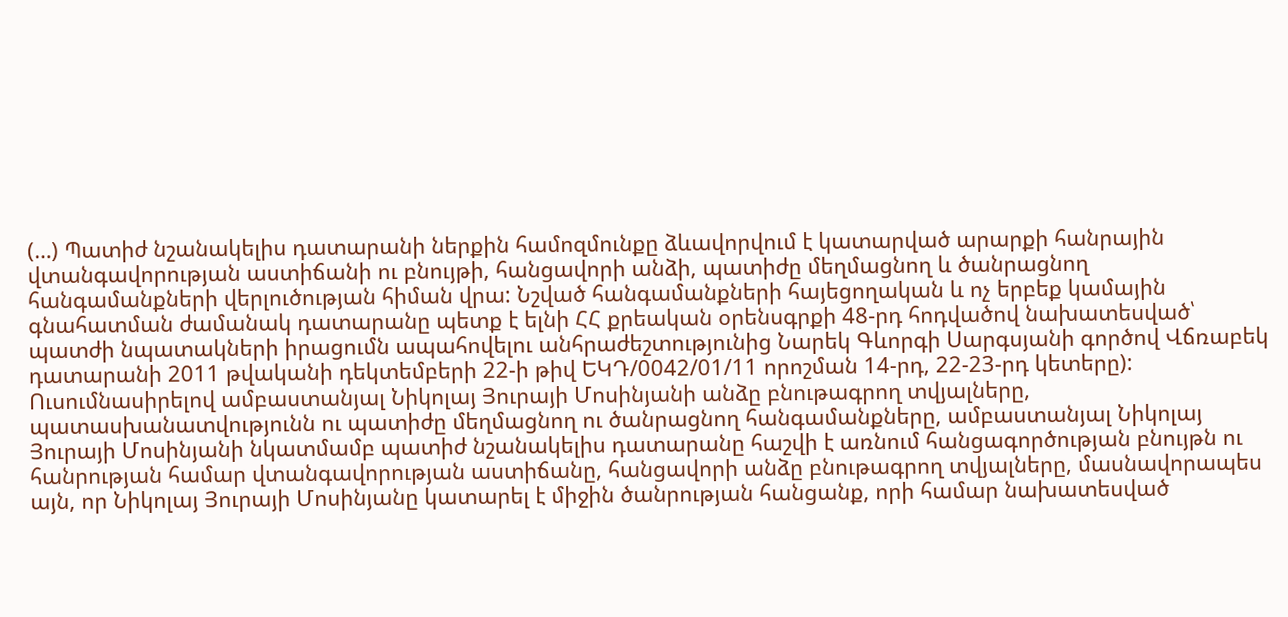(…) Պատիժ նշանակելիս դատարանի ներքին համոզմունքը ձևավորվում է կատարված արարքի հանրային վտանգավորության աստիճանի ու բնույթի, հանցավորի անձի, պատիժը մեղմացնող և ծանրացնող հանգամանքների վերլուծության հիման վրա: Նշված հանգամանքների հայեցողական և ոչ երբեք կամային գնահատման ժամանակ դատարանը պետք է ելնի ՀՀ քրեական օրենսգրքի 48-րդ հոդվածով նախատեսված՝ պատժի նպատակների իրացումն ապահովելու անհրաժեշտությունից Նարեկ Գևորգի Սարգսյանի գործով Վճռաբեկ դատարանի 2011 թվականի դեկտեմբերի 22-ի թիվ ԵԿԴ/0042/01/11 որոշման 14-րդ, 22-23-րդ կետերը):
Ուսումնասիրելով ամբաստանյալ Նիկոլայ Յուրայի Մոսինյանի անձը բնութագրող տվյալները, պատասխանատվությունն ու պատիժը մեղմացնող ու ծանրացնող հանգամանքները, ամբաստանյալ Նիկոլայ Յուրայի Մոսինյանի նկատմամբ պատիժ նշանակելիս դատարանը հաշվի է առնում հանցագործության բնույթն ու հանրության համար վտանգավորության աստիճանը, հանցավորի անձը բնութագրող տվյալները, մասնավորապես այն, որ Նիկոլայ Յուրայի Մոսինյանը կատարել է միջին ծանրության հանցանք, որի համար նախատեսված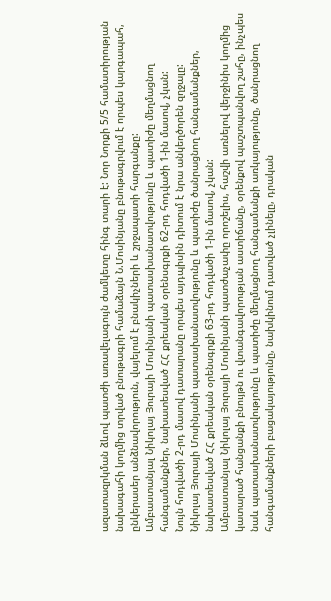ազատազրկման ձևով պատժի առավելագույն ժամկետը հինգ տարի է: Նոր Նորքի 5/5 համատիրության նախագահի կողմից տրված բնութագրի համաձայն Ն.Մոսինյանը բնութագրվում է որպես կարգապահ, ընկերասեր անձնավորություն, վայելում է բնակիչների և շրջապատի հարգանքը:
Ամբաստանյալ Նիկոլայ Յուրայի Մոսինյանի պատասխանատվությունը և պատիժը մեղմացնող հանգամանքներ, նախատեսված ՀՀ քրեական օրենսգրքի 62-րդ հոդվածի 1-ին մասով, չկան:
Նույն հոդվածի 2-րդ մասով դատարանը որպես այդպիսին դիտում է նրա անկեղծորեն զղջալը:
Նիկոլայ Յուրայի Մոսինյանի պատասխանատվությունը և պատիժը ծանրացնող հանգամանքներ, նախատեսված ՀՀ քրեական օրենսգրքի 63-րդ հոդվածի 1-ին մասով, չկան:
Ամբաստանյալ Նիկոլայ Յուրայի Մոսինյանի պատժաչափը որոշելիս, հաշվի առնելով վերջինիս կողմից կատարած հանցանքի բնույթն ու վտանգավորության աստիճանը, օրենքով պաշտպանվող շահը, ինչպես նաև պատասխանատվությունը և պատիժը մեղմացնող հանգամանքի առկայությունը, ծանրացնող հանգամանքների բացակայությունը, նախկինում դատված չլինելը, դրական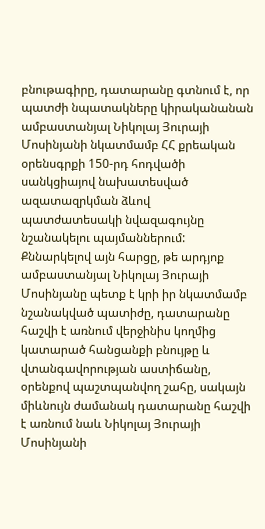բնութագիրը, դատարանը գտնում է, որ պատժի նպատակները կիրականանան ամբաստանյալ Նիկոլայ Յուրայի Մոսինյանի նկատմամբ ՀՀ քրեական օրենսգրքի 150-րդ հոդվածի սանկցիայով նախատեսված ազատազրկման ձևով պատժատեսակի նվազագույնը նշանակելու պայմաններում:
Քննարկելով այն հարցը, թե արդյոք ամբաստանյալ Նիկոլայ Յուրայի Մոսինյանը պետք է կրի իր նկատմամբ նշանակված պատիժը, դատարանը հաշվի է առնում վերջինիս կողմից կատարած հանցանքի բնույթը և վտանգավորության աստիճանը, օրենքով պաշտպանվող շահը, սակայն միևնույն ժամանակ դատարանը հաշվի է առնում նաև Նիկոլայ Յուրայի Մոսինյանի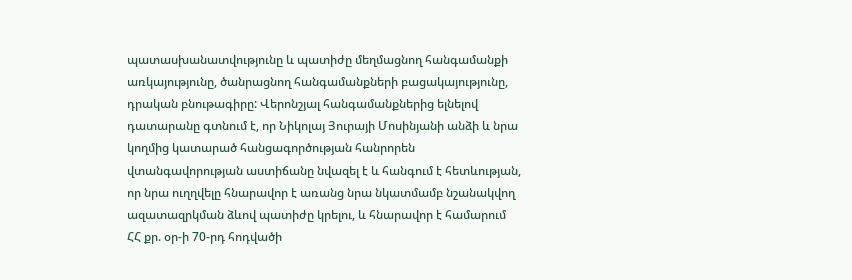պատասխանատվությունը և պատիժը մեղմացնող հանգամանքի առկայությունը, ծանրացնող հանգամանքների բացակայությունը, դրական բնութագիրը: Վերոնշյալ հանգամանքներից ելնելով դատարանը գտնում է, որ Նիկոլայ Յուրայի Մոսինյանի անձի և նրա կողմից կատարած հանցագործության հանրորեն վտանգավորության աստիճանը նվազել է և հանգում է հետևության, որ նրա ուղղվելը հնարավոր է առանց նրա նկատմամբ նշանակվող ազատազրկման ձևով պատիժը կրելու, և հնարավոր է համարում ՀՀ քր. օր-ի 70-րդ հոդվածի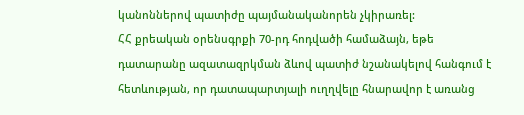կանոններով պատիժը պայմանականորեն չկիրառել:
ՀՀ քրեական օրենսգրքի 70-րդ հոդվածի համաձայն, եթե դատարանը ազատազրկման ձևով պատիժ նշանակելով հանգում է հետևության, որ դատապարտյալի ուղղվելը հնարավոր է առանց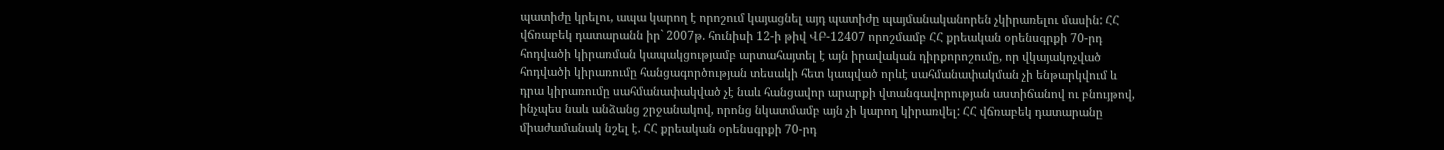պատիժը կրելու, ապա կարող է որոշում կայացնել այդ պատիժը պայմանականորեն չկիրառելու մասին: ՀՀ վճռաբեկ դատարանն իր` 2007թ. հունիսի 12-ի թիվ ՎԲ-12407 որոշմամբ ՀՀ քրեական օրենսգրքի 70-րդ հոդվածի կիրառման կապակցությամբ արտահայտել է այն իրավական դիրքորոշումը, որ վկայակոչված հոդվածի կիրառումը հանցագործության տեսակի հետ կապված որևէ սահմանափակման չի ենթարկվում և դրա կիրառումը սահմանափակված չէ նաև հանցավոր արարքի վտանգավորության աստիճանով ու բնույթով, ինչպես նաև անձանց շրջանակով, որոնց նկատմամբ այն չի կարող կիրառվել: ՀՀ վճռաբեկ դատարանը միաժամանակ նշել է. ՀՀ քրեական օրենսգրքի 70-րդ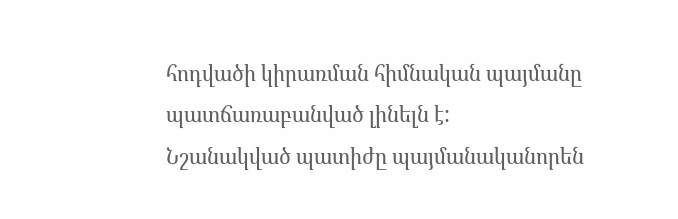հոդվածի կիրառման հիմնական պայմանը պատճառաբանված լինելն է:
Նշանակված պատիժը պայմանականորեն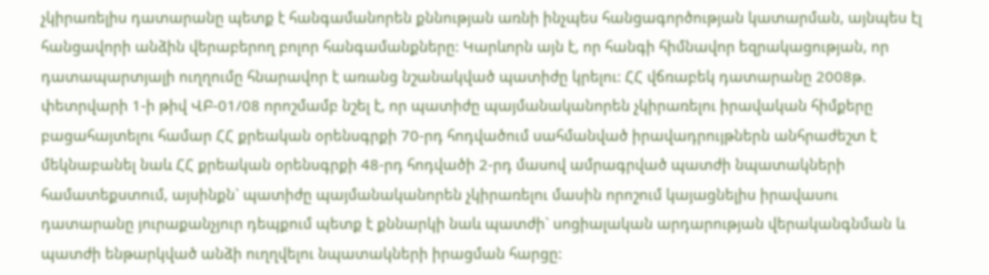չկիրառելիս դատարանը պետք է հանգամանորեն քննության առնի ինչպես հանցագործության կատարման, այնպես էլ հանցավորի անձին վերաբերող բոլոր հանգամանքները: Կարևորն այն է, որ հանգի հիմնավոր եզրակացության, որ դատապարտյալի ուղղումը հնարավոր է առանց նշանակված պատիժը կրելու: ՀՀ վճռաբեկ դատարանը 2008թ. փետրվարի 1-ի թիվ ՎԲ-01/08 որոշմամբ նշել է, որ պատիժը պայմանականորեն չկիրառելու իրավական հիմքերը բացահայտելու համար ՀՀ քրեական օրենսգրքի 70-րդ հոդվածում սահմանված իրավադրույթներն անհրաժեշտ է մեկնաբանել նաև ՀՀ քրեական օրենսգրքի 48-րդ հոդվածի 2-րդ մասով ամրագրված պատժի նպատակների համատեքստում, այսինքն` պատիժը պայմանականորեն չկիրառելու մասին որոշում կայացնելիս իրավասու դատարանը յուրաքանչյուր դեպքում պետք է քննարկի նաև պատժի` սոցիալական արդարության վերականգնման և պատժի ենթարկված անձի ուղղվելու նպատակների իրացման հարցը: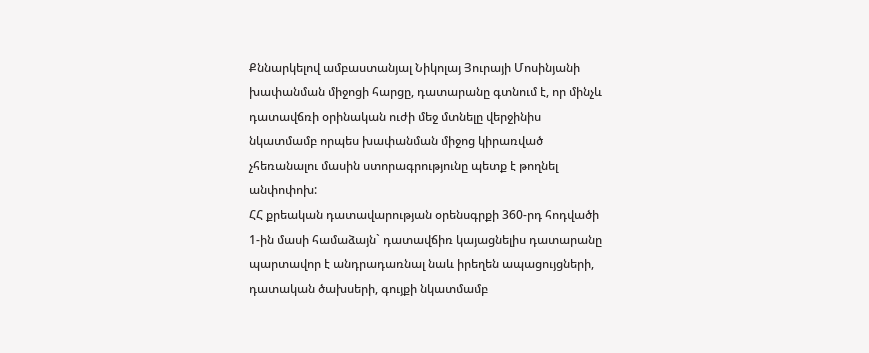Քննարկելով ամբաստանյալ Նիկոլայ Յուրայի Մոսինյանի խափանման միջոցի հարցը, դատարանը գտնում է, որ մինչև դատավճռի օրինական ուժի մեջ մտնելը վերջինիս նկատմամբ որպես խափանման միջոց կիրառված չհեռանալու մասին ստորագրությունը պետք է թողնել անփոփոխ:
ՀՀ քրեական դատավարության օրենսգրքի 360-րդ հոդվածի 1-ին մասի համաձայն` դատավճիռ կայացնելիս դատարանը պարտավոր է անդրադառնալ նաև իրեղեն ապացույցների, դատական ծախսերի, գույքի նկատմամբ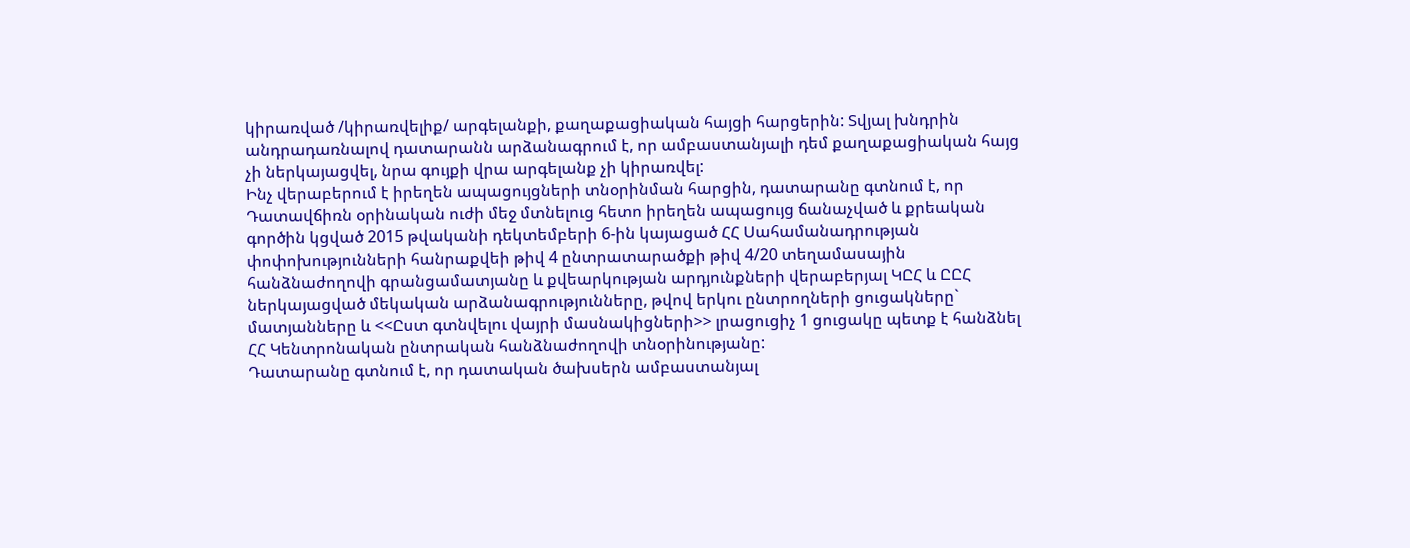կիրառված /կիրառվելիք/ արգելանքի, քաղաքացիական հայցի հարցերին: Տվյալ խնդրին անդրադառնալով դատարանն արձանագրում է, որ ամբաստանյալի դեմ քաղաքացիական հայց չի ներկայացվել, նրա գույքի վրա արգելանք չի կիրառվել:
Ինչ վերաբերում է իրեղեն ապացույցների տնօրինման հարցին, դատարանը գտնում է, որ Դատավճիռն օրինական ուժի մեջ մտնելուց հետո իրեղեն ապացույց ճանաչված և քրեական գործին կցված 2015 թվականի դեկտեմբերի 6-ին կայացած ՀՀ Սահամանադրության փոփոխությունների հանրաքվեի թիվ 4 ընտրատարածքի թիվ 4/20 տեղամասային հանձնաժողովի գրանցամատյանը և քվեարկության արդյունքների վերաբերյալ ԿԸՀ և ԸԸՀ ներկայացված մեկական արձանագրությունները, թվով երկու ընտրողների ցուցակները` մատյանները և <<Ըստ գտնվելու վայրի մասնակիցների>> լրացուցիչ 1 ցուցակը պետք է հանձնել ՀՀ Կենտրոնական ընտրական հանձնաժողովի տնօրինությանը:
Դատարանը գտնում է, որ դատական ծախսերն ամբաստանյալ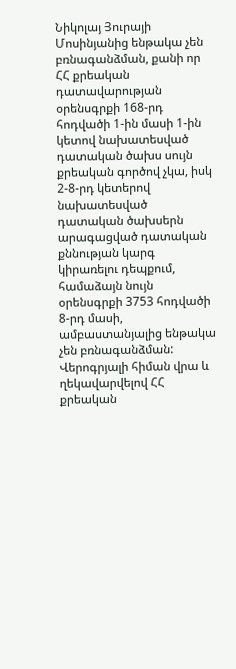Նիկոլայ Յուրայի Մոսինյանից ենթակա չեն բռնագանձման, քանի որ ՀՀ քրեական դատավարության օրենսգրքի 168-րդ հոդվածի 1-ին մասի 1-ին կետով նախատեսված դատական ծախս սույն քրեական գործով չկա, իսկ 2-8-րդ կետերով նախատեսված դատական ծախսերն արագացված դատական քննության կարգ կիրառելու դեպքում, համաձայն նույն օրենսգրքի 3753 հոդվածի 8-րդ մասի, ամբաստանյալից ենթակա չեն բռնագանձման:
Վերոգրյալի հիման վրա և ղեկավարվելով ՀՀ քրեական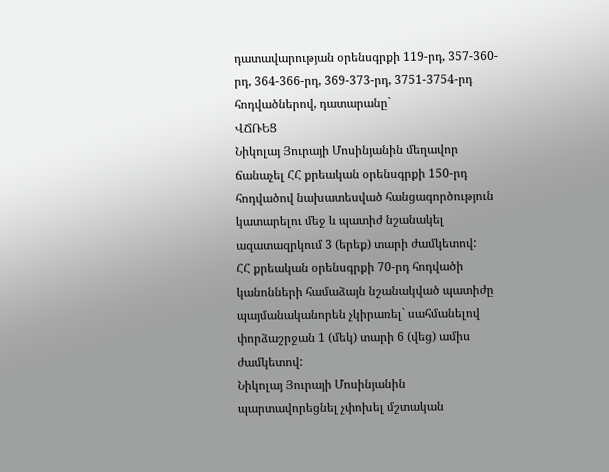դատավարության օրենսգրքի 119-րդ, 357-360-րդ, 364-366-րդ, 369-373-րդ, 3751-3754-րդ հոդվածներով, դատարանը`
ՎՃՌԵՑ
Նիկոլայ Յուրայի Մոսինյանին մեղավոր ճանաչել ՀՀ քրեական օրենսգրքի 150-րդ հոդվածով նախատեսված հանցագործություն կատարելու մեջ և պատիժ նշանակել ազատազրկում 3 (երեք) տարի ժամկետով:
ՀՀ քրեական օրենսգրքի 70-րդ հոդվածի կանոնների համաձայն նշանակված պատիժը պայմանականորեն չկիրառել` սահմանելով փորձաշրջան 1 (մեկ) տարի 6 (վեց) ամիս ժամկետով:
Նիկոլայ Յուրայի Մոսինյանին պարտավորեցնել չփոխել մշտական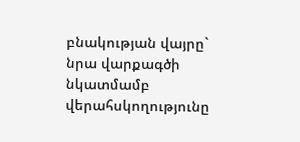բնակության վայրը` նրա վարքագծի նկատմամբ վերահսկողությունը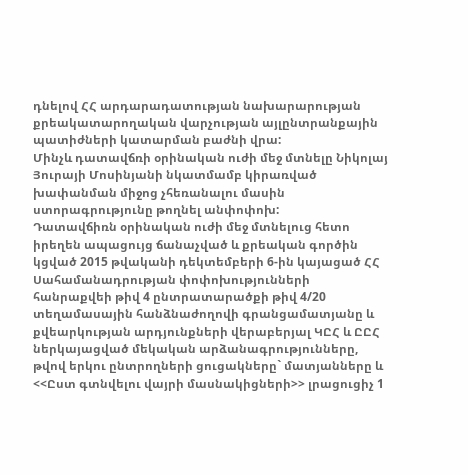դնելով ՀՀ արդարադատության նախարարության քրեակատարողական վարչության այլընտրանքային պատիժների կատարման բաժնի վրա:
Մինչև դատավճռի օրինական ուժի մեջ մտնելը Նիկոլայ Յուրայի Մոսինյանի նկատմամբ կիրառված խափանման միջոց չհեռանալու մասին ստորագրությունը թողնել անփոփոխ:
Դատավճիռն օրինական ուժի մեջ մտնելուց հետո իրեղեն ապացույց ճանաչված և քրեական գործին կցված 2015 թվականի դեկտեմբերի 6-ին կայացած ՀՀ Սահամանադրության փոփոխությունների հանրաքվեի թիվ 4 ընտրատարածքի թիվ 4/20 տեղամասային հանձնաժողովի գրանցամատյանը և քվեարկության արդյունքների վերաբերյալ ԿԸՀ և ԸԸՀ ներկայացված մեկական արձանագրությունները, թվով երկու ընտրողների ցուցակները` մատյանները և <<Ըստ գտնվելու վայրի մասնակիցների>> լրացուցիչ 1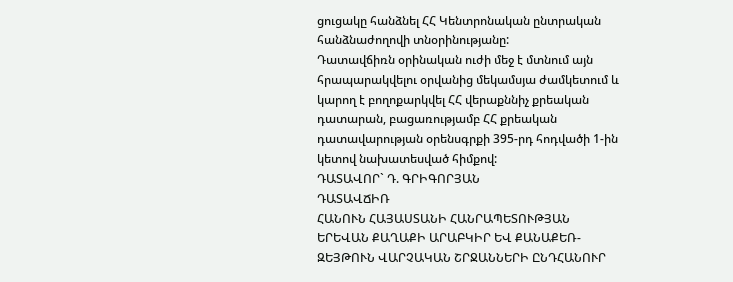ցուցակը հանձնել ՀՀ Կենտրոնական ընտրական հանձնաժողովի տնօրինությանը:
Դատավճիռն օրինական ուժի մեջ է մտնում այն հրապարակվելու օրվանից մեկամսյա ժամկետում և կարող է բողոքարկվել ՀՀ վերաքննիչ քրեական դատարան, բացառությամբ ՀՀ քրեական դատավարության օրենսգրքի 395-րդ հոդվածի 1-ին կետով նախատեսված հիմքով:
ԴԱՏԱՎՈՐ` Դ. ԳՐԻԳՈՐՅԱՆ
ԴԱՏԱՎՃԻՌ
ՀԱՆՈՒՆ ՀԱՅԱՍՏԱՆԻ ՀԱՆՐԱՊԵՏՈՒԹՅԱՆ
ԵՐԵՎԱՆ ՔԱՂԱՔԻ ԱՐԱԲԿԻՐ ԵՎ ՔԱՆԱՔԵՌ-ԶԵՅԹՈՒՆ ՎԱՐՉԱԿԱՆ ՇՐՋԱՆՆԵՐԻ ԸՆԴՀԱՆՈՒՐ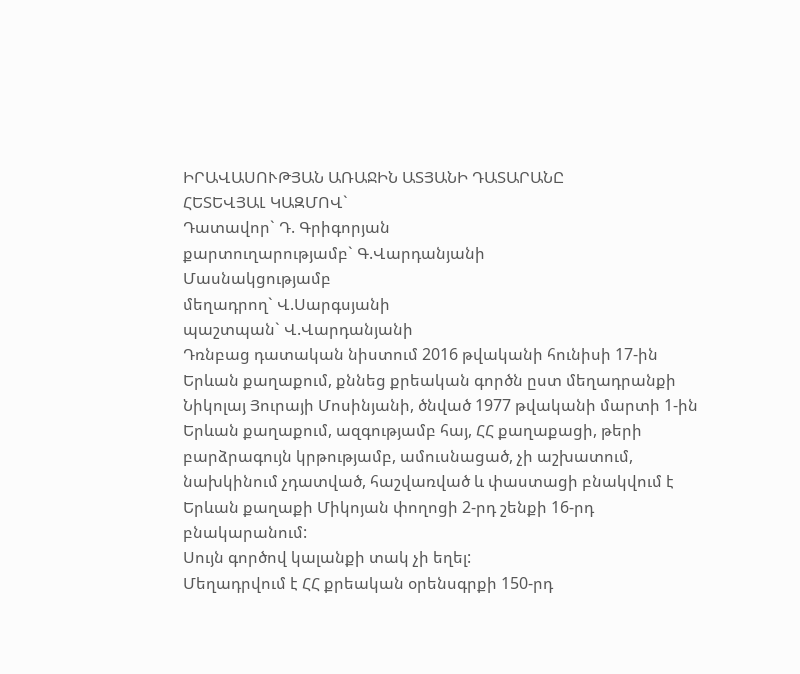ԻՐԱՎԱՍՈՒԹՅԱՆ ԱՌԱՋԻՆ ԱՏՅԱՆԻ ԴԱՏԱՐԱՆԸ
ՀԵՏԵՎՅԱԼ ԿԱԶՄՈՎ`
Դատավոր` Դ. Գրիգորյան
քարտուղարությամբ` Գ.Վարդանյանի
Մասնակցությամբ
մեղադրող` Վ.Սարգսյանի
պաշտպան` Վ.Վարդանյանի
Դռնբաց դատական նիստում 2016 թվականի հունիսի 17-ին Երևան քաղաքում, քննեց քրեական գործն ըստ մեղադրանքի Նիկոլայ Յուրայի Մոսինյանի, ծնված 1977 թվականի մարտի 1-ին Երևան քաղաքում, ազգությամբ հայ, ՀՀ քաղաքացի, թերի բարձրագույն կրթությամբ, ամուսնացած, չի աշխատում, նախկինում չդատված, հաշվառված և փաստացի բնակվում է Երևան քաղաքի Միկոյան փողոցի 2-րդ շենքի 16-րդ բնակարանում:
Սույն գործով կալանքի տակ չի եղել:
Մեղադրվում է ՀՀ քրեական օրենսգրքի 150-րդ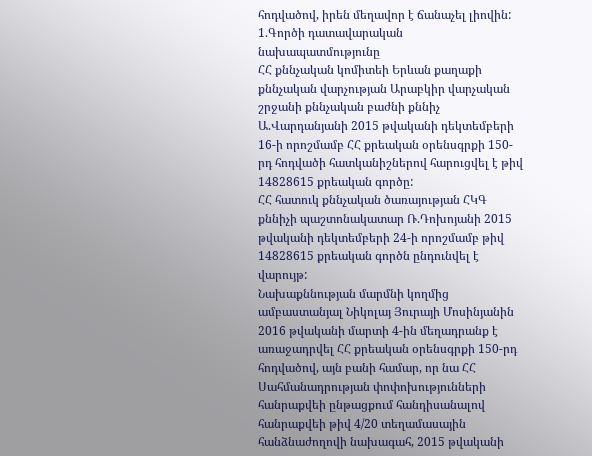հոդվածով, իրեն մեղավոր է ճանաչել լիովին:
1.Գործի դատավարական նախապատմությունը
ՀՀ քննչական կոմիտեի Երևան քաղաքի քննչական վարչության Արաբկիր վարչական շրջանի քննչական բաժնի քննիչ Ա.Վարդանյանի 2015 թվականի դեկտեմբերի 16-ի որոշմամբ ՀՀ քրեական օրենսգրքի 150-րդ հոդվածի հատկանիշներով հարուցվել է թիվ 14828615 քրեական գործը:
ՀՀ հատուկ քննչական ծառայության ՀԿԳ քննիչի պաշտոնակատար Ռ.Դոխոյանի 2015 թվականի դեկտեմբերի 24-ի որոշմամբ թիվ 14828615 քրեական գործն ընդունվել է վարույթ:
Նախաքննության մարմնի կողմից ամբաստանյալ Նիկոլայ Յուրայի Մոսինյանին 2016 թվականի մարտի 4-ին մեղադրանք է առաջադրվել ՀՀ քրեական օրենսգրքի 150-րդ հոդվածով, այն բանի համար, որ նա ՀՀ Սահմանադրության փոփոխությունների հանրաքվեի ընթացքում հանդիսանալով հանրաքվեի թիվ 4/20 տեղամասային հանձնաժողովի նախագահ, 2015 թվականի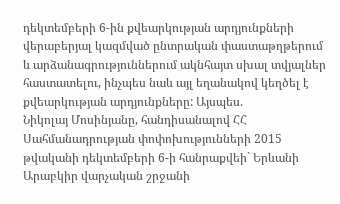դեկտեմբերի 6-ին քվեարկության արդյունքների վերաբերյալ կազմված ընտրական փաստաթղթերում և արձանագրություններում ակնհայտ սխալ տվյալներ հաստատելու, ինչպես նաև այլ եղանակով կեղծել է քվեարկության արդյունքները: Այսպես.
Նիկոլայ Մոսինյանը, հանդիսանալով ՀՀ Սահմանադրության փոփոխությունների 2015 թվականի դեկտեմբերի 6-ի հանրաքվեի` Երևանի Արաբկիր վարչական շրջանի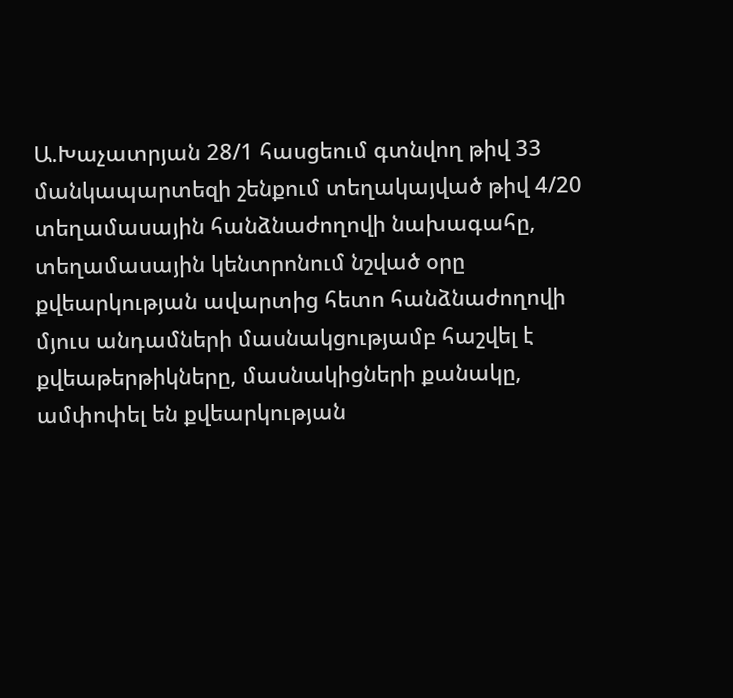Ա.Խաչատրյան 28/1 հասցեում գտնվող թիվ 33 մանկապարտեզի շենքում տեղակայված թիվ 4/20 տեղամասային հանձնաժողովի նախագահը, տեղամասային կենտրոնում նշված օրը քվեարկության ավարտից հետո հանձնաժողովի մյուս անդամների մասնակցությամբ հաշվել է քվեաթերթիկները, մասնակիցների քանակը, ամփոփել են քվեարկության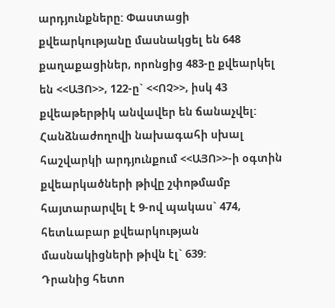արդյունքները: Փաստացի քվեարկությանը մասնակցել են 648 քաղաքացիներ, որոնցից 483-ը քվեարկել են <<ԱՅՈ>>, 122-ը` <<ՈՉ>>, իսկ 43 քվեաթերթիկ անվավեր են ճանաչվել: Հանձնաժողովի նախագահի սխալ հաշվարկի արդյունքում <<ԱՅՈ>>-ի օգտին քվեարկածների թիվը շփոթմամբ հայտարարվել է 9-ով պակաս` 474, հետևաբար քվեարկության մասնակիցների թիվն էլ` 639:
Դրանից հետո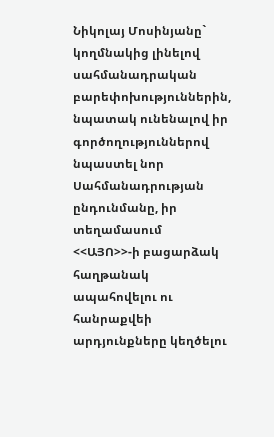Նիկոլայ Մոսինյանը` կողմնակից լինելով սահմանադրական բարեփոխություններին, նպատակ ունենալով իր գործողություններով նպաստել նոր Սահմանադրության ընդունմանը, իր տեղամասում <<ԱՅՈ>>-ի բացարձակ հաղթանակ ապահովելու ու հանրաքվեի արդյունքները կեղծելու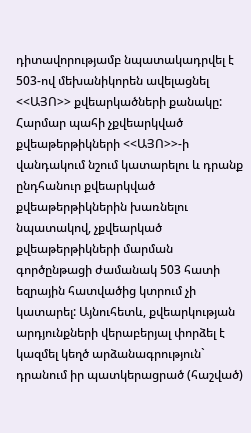դիտավորությամբ նպատակադրվել է 503-ով մեխանիկորեն ավելացնել <<ԱՅՈ>> քվեարկածների քանակը:
Հարմար պահի չքվեարկված քվեաթերթիկների <<ԱՅՈ>>-ի վանդակում նշում կատարելու և դրանք ընդհանուր քվեարկված քվեաթերթիկներին խառնելու նպատակով, չքվեարկած քվեաթերթիկների մարման գործընթացի ժամանակ 503 հատի եզրային հատվածից կտրում չի կատարել: Այնուհետև, քվեարկության արդյունքների վերաբերյալ փորձել է կազմել կեղծ արձանագրություն` դրանում իր պատկերացրած (հաշված)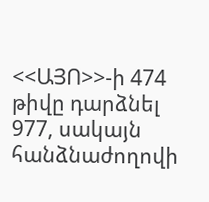<<ԱՅՈ>>-ի 474 թիվը դարձնել 977, սակայն հանձնաժողովի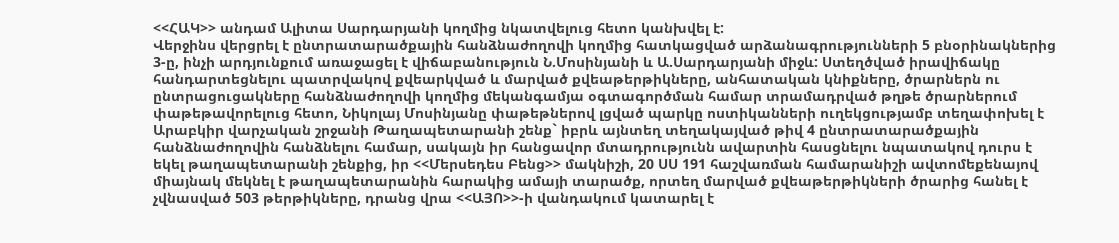<<ՀԱԿ>> անդամ Ալիտա Սարդարյանի կողմից նկատվելուց հետո կանխվել է:
Վերջինս վերցրել է ընտրատարածքային հանձնաժողովի կողմից հատկացված արձանագրությունների 5 բնօրինակներից 3-ը, ինչի արդյունքում առաջացել է վիճաբանություն Ն.Մոսինյանի և Ա.Սարդարյանի միջև: Ստեղծված իրավիճակը հանդարտեցնելու պատրվակով քվեարկված և մարված քվեաթերթիկները, անհատական կնիքները, ծրարներն ու ընտրացուցակները հանձնաժողովի կողմից մեկանգամյա օգտագործման համար տրամադրված թղթե ծրարներում փաթեթավորելուց հետո, Նիկոլայ Մոսինյանը փաթեթներով լցված պարկը ոստիկանների ուղեկցությամբ տեղափոխել է Արաբկիր վարչական շրջանի Թաղապետարանի շենք` իբրև այնտեղ տեղակայված թիվ 4 ընտրատարածքային հանձնաժողովին հանձնելու համար, սակայն իր հանցավոր մտադրությունն ավարտին հասցնելու նպատակով դուրս է եկել թաղապետարանի շենքից, իր <<Մերսեդես Բենց>> մակնիշի, 20 ՍՍ 191 հաշվառման համարանիշի ավտոմեքենայով միայնակ մեկնել է թաղապետարանին հարակից ամայի տարածք, որտեղ մարված քվեաթերթիկների ծրարից հանել է չվնասված 503 թերթիկները, դրանց վրա <<ԱՅՈ>>-ի վանդակում կատարել է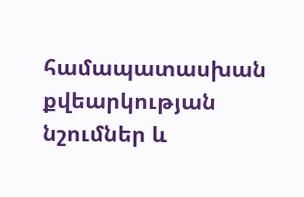համապատասխան քվեարկության նշումներ և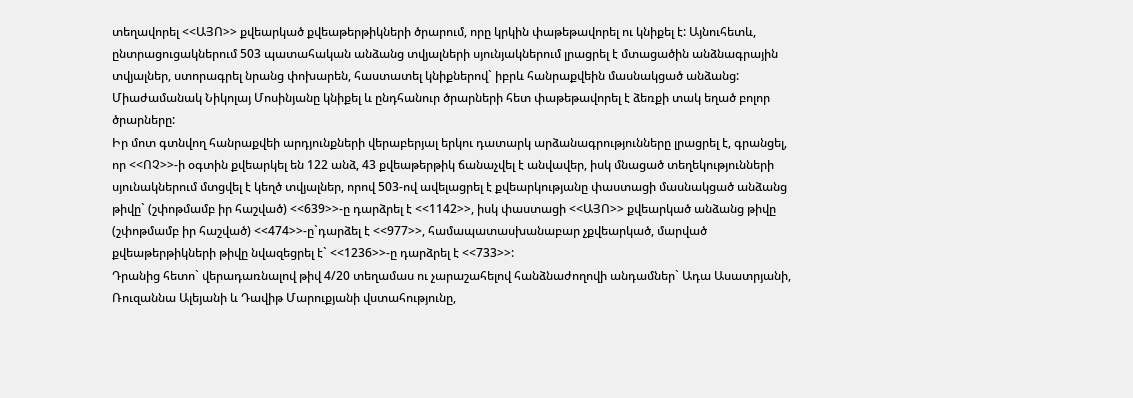տեղավորել <<ԱՅՈ>> քվեարկած քվեաթերթիկների ծրարում, որը կրկին փաթեթավորել ու կնիքել է: Այնուհետև, ընտրացուցակներում 503 պատահական անձանց տվյալների սյունյակներում լրացրել է մտացածին անձնագրային տվյալներ, ստորագրել նրանց փոխարեն, հաստատել կնիքներով` իբրև հանրաքվեին մասնակցած անձանց: Միաժամանակ Նիկոլայ Մոսինյանը կնիքել և ընդհանուր ծրարների հետ փաթեթավորել է ձեռքի տակ եղած բոլոր ծրարները:
Իր մոտ գտնվող հանրաքվեի արդյունքների վերաբերյալ երկու դատարկ արձանագրությունները լրացրել է, գրանցել, որ <<ՈՉ>>-ի օգտին քվեարկել են 122 անձ, 43 քվեաթերթիկ ճանաչվել է անվավեր, իսկ մնացած տեղեկությունների սյունակներում մտցվել է կեղծ տվյալներ, որով 503-ով ավելացրել է քվեարկությանը փաստացի մասնակցած անձանց թիվը` (շփոթմամբ իր հաշված) <<639>>-ը դարձրել է <<1142>>, իսկ փաստացի <<ԱՅՈ>> քվեարկած անձանց թիվը (շփոթմամբ իր հաշված) <<474>>-ը`դարձել է <<977>>, համապատասխանաբար չքվեարկած, մարված քվեաթերթիկների թիվը նվազեցրել է` <<1236>>-ը դարձրել է <<733>>:
Դրանից հետո` վերադառնալով թիվ 4/20 տեղամաս ու չարաշահելով հանձնաժողովի անդամներ` Ադա Ասատրյանի, Ռուզաննա Ալեյանի և Դավիթ Մարուքյանի վստահությունը,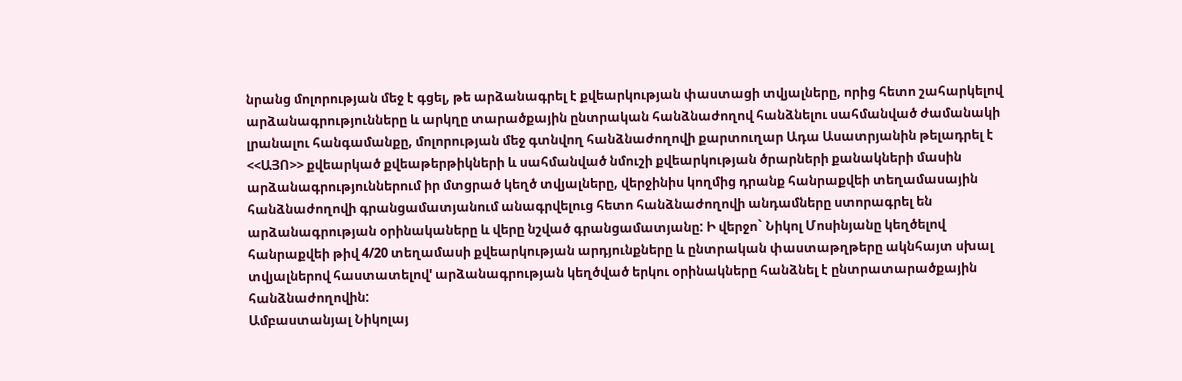նրանց մոլորության մեջ է գցել, թե արձանագրել է քվեարկության փաստացի տվյալները, որից հետո շահարկելով արձանագրությունները և արկղը տարածքային ընտրական հանձնաժողով հանձնելու սահմանված ժամանակի լրանալու հանգամանքը, մոլորության մեջ գտնվող հանձնաժողովի քարտուղար Ադա Ասատրյանին թելադրել է <<ԱՅՈ>> քվեարկած քվեաթերթիկների և սահմանված նմուշի քվեարկության ծրարների քանակների մասին արձանագրություններում իր մտցրած կեղծ տվյալները, վերջինիս կողմից դրանք հանրաքվեի տեղամասային հանձնաժողովի գրանցամատյանում անագրվելուց հետո հանձնաժողովի անդամները ստորագրել են արձանագրության օրինակաները և վերը նշված գրանցամատյանը: Ի վերջո` Նիկոլ Մոսինյանը կեղծելով հանրաքվեի թիվ 4/20 տեղամասի քվեարկության արդյունքները և ընտրական փաստաթղթերը ակնհայտ սխալ տվյալներով հաստատելով' արձանագրության կեղծված երկու օրինակները հանձնել է ընտրատարածքային հանձնաժողովին:
Ամբաստանյալ Նիկոլայ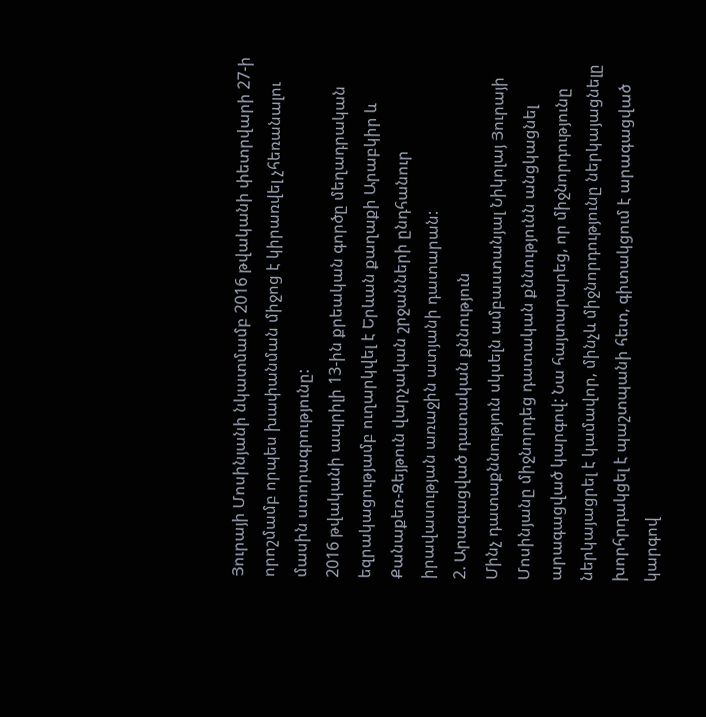Յուրայի Մոսինյանի նկատմամբ 2016 թվականի փետրվարի 27-ի որոշմամբ որպես խափանման միջոց է կիրառվել չհեռանալու մասին ստորագրությունը:
2016 թվականի ապրիլի 13-ին քրեական գործը մեղադրական եզրակացությամբ ուղարկվել է Երևան քաղաքի Արաբկիր և Քանաքեռ-Զեյթուն վարչական շրջանների ընդհանուր իրավասության առաջին ատյանի դատարան:
2. Արագացված դատական քննություն
Մինչ դատաքննություն սկսելն ամբաստանյալ Նիկոլայ Յուրայի Մոսինյանը միջնորդեց դատական քննությունն անցկացնել արագացված կարգով: Նա հայտարարեց, որ միջնորդությունը ներկայացրել է կամավոր, մինչև միջնորդությունը ներկայացնելը խորհրդակցել է պաշտպանի հետ, գիտակցում է արագացված կարգով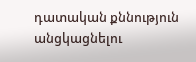դատական քննություն անցկացնելու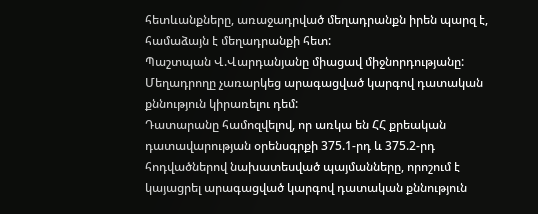հետևանքները, առաջադրված մեղադրանքն իրեն պարզ է, համաձայն է մեղադրանքի հետ:
Պաշտպան Վ.Վարդանյանը միացավ միջնորդությանը:
Մեղադրողը չառարկեց արագացված կարգով դատական քննություն կիրառելու դեմ:
Դատարանը համոզվելով, որ առկա են ՀՀ քրեական դատավարության օրենսգրքի 375.1-րդ և 375.2-րդ հոդվածներով նախատեսված պայմանները, որոշում է կայացրել արագացված կարգով դատական քննություն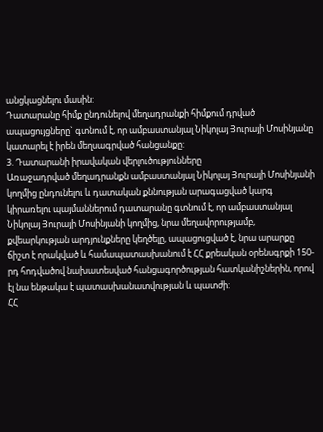անցկացնելու մասին:
Դատարանը հիմք ընդունելով մեղադրանքի հիմքում դրված ապացույցները` գտնում է, որ ամբաստանյալ Նիկոլայ Յուրայի Մոսինյանը կատարել է իրեն մեղսագրված հանցանքը:
3. Դատարանի իրավական վերլուծությունները
Առաջադրված մեղադրանքն ամբաստանյալ Նիկոլայ Յուրայի Մոսինյանի կողմից ընդունելու և դատական քննության արագացված կարգ կիրառելու պայմաններում դատարանը գտնում է, որ ամբաստանյալ Նիկոլայ Յուրայի Մոսինյանի կողմից, նրա մեղավորությամբ, քվեարկության արդյունքները կեղծելը, ապացուցված է, նրա արարքը ճիշտ է որակված և համապատասխանում է ՀՀ քրեական օրենսգրքի 150-րդ հոդվածով նախատեսված հանցագործության հատկանիշներին, որով էլ նա ենթակա է պատասխանատվության և պատժի:
ՀՀ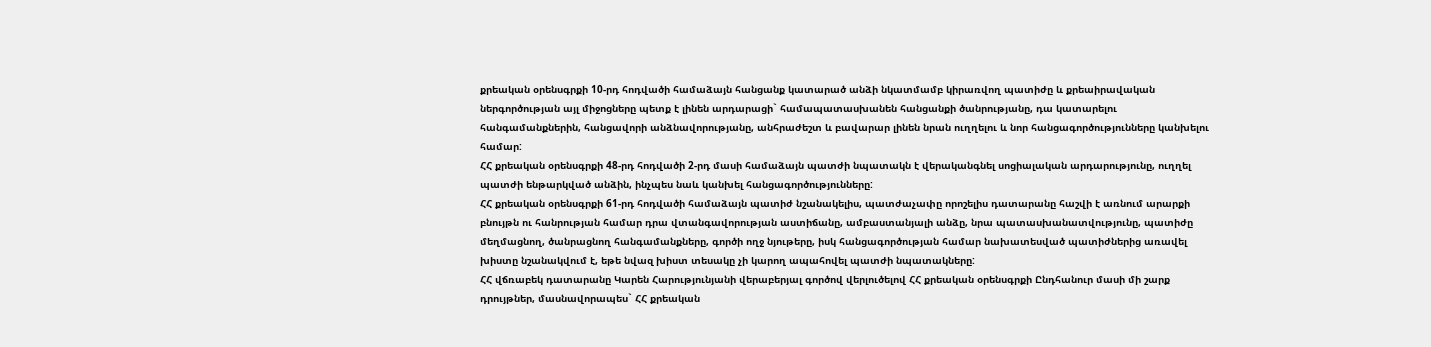քրեական օրենսգրքի 10-րդ հոդվածի համաձայն հանցանք կատարած անձի նկատմամբ կիրառվող պատիժը և քրեաիրավական ներգործության այլ միջոցները պետք է լինեն արդարացի` համապատասխանեն հանցանքի ծանրությանը, դա կատարելու հանգամանքներին, հանցավորի անձնավորությանը, անհրաժեշտ և բավարար լինեն նրան ուղղելու և նոր հանցագործությունները կանխելու համար:
ՀՀ քրեական օրենսգրքի 48-րդ հոդվածի 2-րդ մասի համաձայն պատժի նպատակն է վերականգնել սոցիալական արդարությունը, ուղղել պատժի ենթարկված անձին, ինչպես նաև կանխել հանցագործությունները:
ՀՀ քրեական օրենսգրքի 61-րդ հոդվածի համաձայն պատիժ նշանակելիս, պատժաչափը որոշելիս դատարանը հաշվի է առնում արարքի բնույթն ու հանրության համար դրա վտանգավորության աստիճանը, ամբաստանյալի անձը, նրա պատասխանատվությունը, պատիժը մեղմացնող, ծանրացնող հանգամանքները, գործի ողջ նյութերը, իսկ հանցագործության համար նախատեսված պատիժներից առավել խիստը նշանակվում է, եթե նվազ խիստ տեսակը չի կարող ապահովել պատժի նպատակները:
ՀՀ վճռաբեկ դատարանը Կարեն Հարությունյանի վերաբերյալ գործով վերլուծելով ՀՀ քրեական օրենսգրքի Ընդհանուր մասի մի շարք դրույթներ, մասնավորապես` ՀՀ քրեական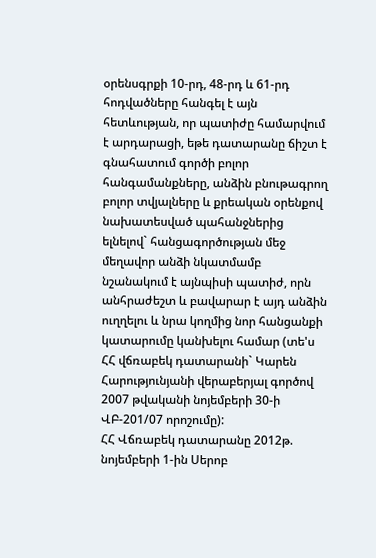օրենսգրքի 10-րդ, 48-րդ և 61-րդ հոդվածները հանգել է այն հետևության, որ պատիժը համարվում է արդարացի, եթե դատարանը ճիշտ է գնահատում գործի բոլոր հանգամանքները, անձին բնութագրող բոլոր տվյալները և քրեական օրենքով նախատեսված պահանջներից ելնելով` հանցագործության մեջ մեղավոր անձի նկատմամբ նշանակում է այնպիսի պատիժ, որն անհրաժեշտ և բավարար է այդ անձին ուղղելու և նրա կողմից նոր հանցանքի կատարումը կանխելու համար (տե'ս ՀՀ վճռաբեկ դատարանի` Կարեն Հարությունյանի վերաբերյալ գործով 2007 թվականի նոյեմբերի 30-ի ՎԲ-201/07 որոշումը):
ՀՀ Վճռաբեկ դատարանը 2012թ. նոյեմբերի 1-ին Սերոբ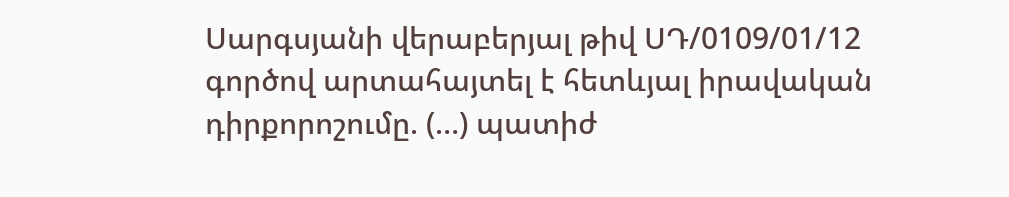Սարգսյանի վերաբերյալ թիվ ՍԴ/0109/01/12 գործով արտահայտել է հետևյալ իրավական դիրքորոշումը. (…) պատիժ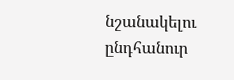նշանակելու ընդհանուր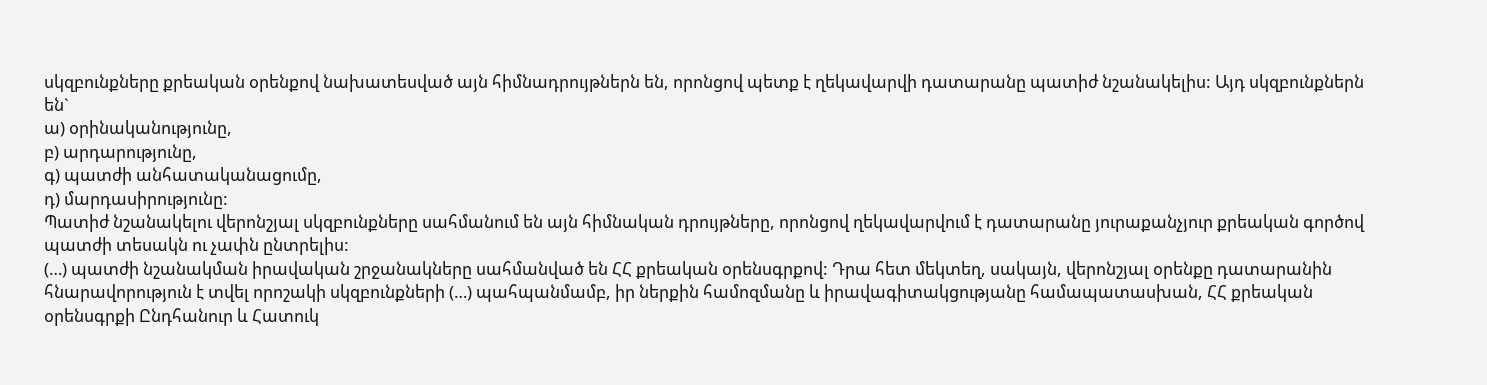սկզբունքները քրեական օրենքով նախատեսված այն հիմնադրույթներն են, որոնցով պետք է ղեկավարվի դատարանը պատիժ նշանակելիս: Այդ սկզբունքներն են`
ա) օրինականությունը,
բ) արդարությունը,
գ) պատժի անհատականացումը,
դ) մարդասիրությունը:
Պատիժ նշանակելու վերոնշյալ սկզբունքները սահմանում են այն հիմնական դրույթները, որոնցով ղեկավարվում է դատարանը յուրաքանչյուր քրեական գործով պատժի տեսակն ու չափն ընտրելիս:
(…) պատժի նշանակման իրավական շրջանակները սահմանված են ՀՀ քրեական օրենսգրքով: Դրա հետ մեկտեղ, սակայն, վերոնշյալ օրենքը դատարանին հնարավորություն է տվել որոշակի սկզբունքների (…) պահպանմամբ, իր ներքին համոզմանը և իրավագիտակցությանը համապատասխան, ՀՀ քրեական օրենսգրքի Ընդհանուր և Հատուկ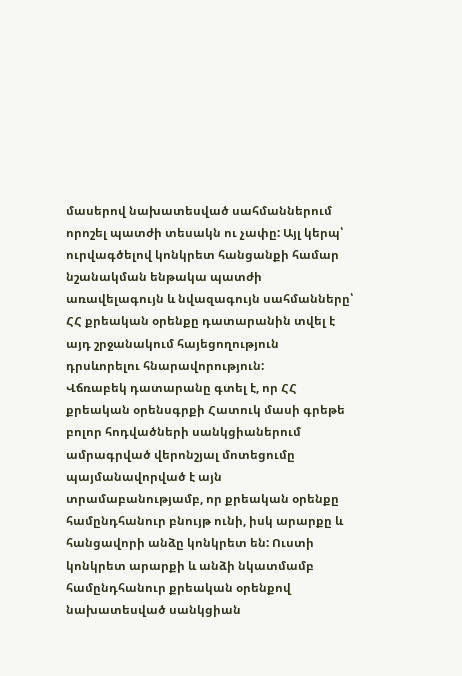մասերով նախատեսված սահմաններում որոշել պատժի տեսակն ու չափը: Այլ կերպ՝ ուրվագծելով կոնկրետ հանցանքի համար նշանակման ենթակա պատժի առավելագույն և նվազագույն սահմանները՝ ՀՀ քրեական օրենքը դատարանին տվել է այդ շրջանակում հայեցողություն դրսևորելու հնարավորություն:
Վճռաբեկ դատարանը գտել է, որ ՀՀ քրեական օրենսգրքի Հատուկ մասի գրեթե բոլոր հոդվածների սանկցիաներում ամրագրված վերոնշյալ մոտեցումը պայմանավորված է այն տրամաբանությամբ, որ քրեական օրենքը համընդհանուր բնույթ ունի, իսկ արարքը և հանցավորի անձը կոնկրետ են: Ուստի կոնկրետ արարքի և անձի նկատմամբ համընդհանուր քրեական օրենքով նախատեսված սանկցիան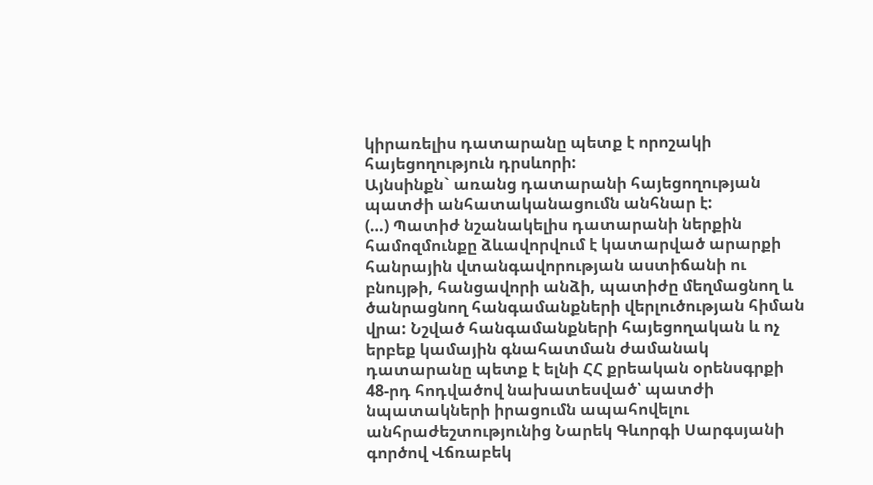կիրառելիս դատարանը պետք է որոշակի հայեցողություն դրսևորի:
Այնսինքն` առանց դատարանի հայեցողության պատժի անհատականացումն անհնար է:
(…) Պատիժ նշանակելիս դատարանի ներքին համոզմունքը ձևավորվում է կատարված արարքի հանրային վտանգավորության աստիճանի ու բնույթի, հանցավորի անձի, պատիժը մեղմացնող և ծանրացնող հանգամանքների վերլուծության հիման վրա: Նշված հանգամանքների հայեցողական և ոչ երբեք կամային գնահատման ժամանակ դատարանը պետք է ելնի ՀՀ քրեական օրենսգրքի 48-րդ հոդվածով նախատեսված՝ պատժի նպատակների իրացումն ապահովելու անհրաժեշտությունից Նարեկ Գևորգի Սարգսյանի գործով Վճռաբեկ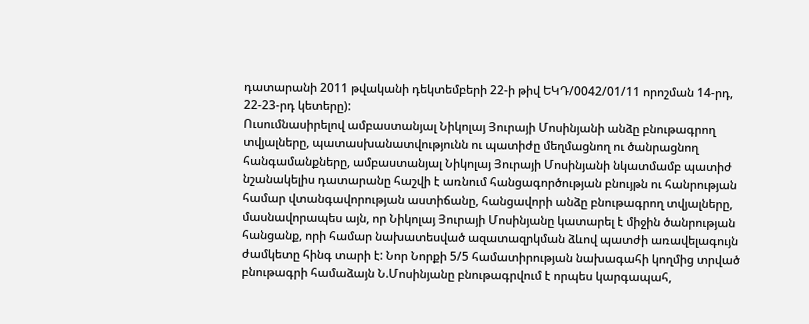դատարանի 2011 թվականի դեկտեմբերի 22-ի թիվ ԵԿԴ/0042/01/11 որոշման 14-րդ, 22-23-րդ կետերը):
Ուսումնասիրելով ամբաստանյալ Նիկոլայ Յուրայի Մոսինյանի անձը բնութագրող տվյալները, պատասխանատվությունն ու պատիժը մեղմացնող ու ծանրացնող հանգամանքները, ամբաստանյալ Նիկոլայ Յուրայի Մոսինյանի նկատմամբ պատիժ նշանակելիս դատարանը հաշվի է առնում հանցագործության բնույթն ու հանրության համար վտանգավորության աստիճանը, հանցավորի անձը բնութագրող տվյալները, մասնավորապես այն, որ Նիկոլայ Յուրայի Մոսինյանը կատարել է միջին ծանրության հանցանք, որի համար նախատեսված ազատազրկման ձևով պատժի առավելագույն ժամկետը հինգ տարի է: Նոր Նորքի 5/5 համատիրության նախագահի կողմից տրված բնութագրի համաձայն Ն.Մոսինյանը բնութագրվում է որպես կարգապահ,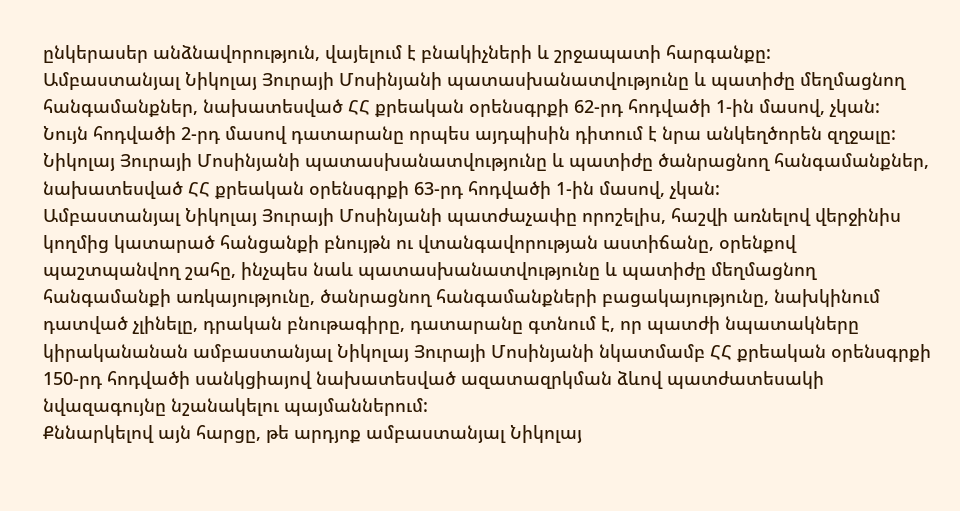ընկերասեր անձնավորություն, վայելում է բնակիչների և շրջապատի հարգանքը:
Ամբաստանյալ Նիկոլայ Յուրայի Մոսինյանի պատասխանատվությունը և պատիժը մեղմացնող հանգամանքներ, նախատեսված ՀՀ քրեական օրենսգրքի 62-րդ հոդվածի 1-ին մասով, չկան:
Նույն հոդվածի 2-րդ մասով դատարանը որպես այդպիսին դիտում է նրա անկեղծորեն զղջալը:
Նիկոլայ Յուրայի Մոսինյանի պատասխանատվությունը և պատիժը ծանրացնող հանգամանքներ, նախատեսված ՀՀ քրեական օրենսգրքի 63-րդ հոդվածի 1-ին մասով, չկան:
Ամբաստանյալ Նիկոլայ Յուրայի Մոսինյանի պատժաչափը որոշելիս, հաշվի առնելով վերջինիս կողմից կատարած հանցանքի բնույթն ու վտանգավորության աստիճանը, օրենքով պաշտպանվող շահը, ինչպես նաև պատասխանատվությունը և պատիժը մեղմացնող հանգամանքի առկայությունը, ծանրացնող հանգամանքների բացակայությունը, նախկինում դատված չլինելը, դրական բնութագիրը, դատարանը գտնում է, որ պատժի նպատակները կիրականանան ամբաստանյալ Նիկոլայ Յուրայի Մոսինյանի նկատմամբ ՀՀ քրեական օրենսգրքի 150-րդ հոդվածի սանկցիայով նախատեսված ազատազրկման ձևով պատժատեսակի նվազագույնը նշանակելու պայմաններում:
Քննարկելով այն հարցը, թե արդյոք ամբաստանյալ Նիկոլայ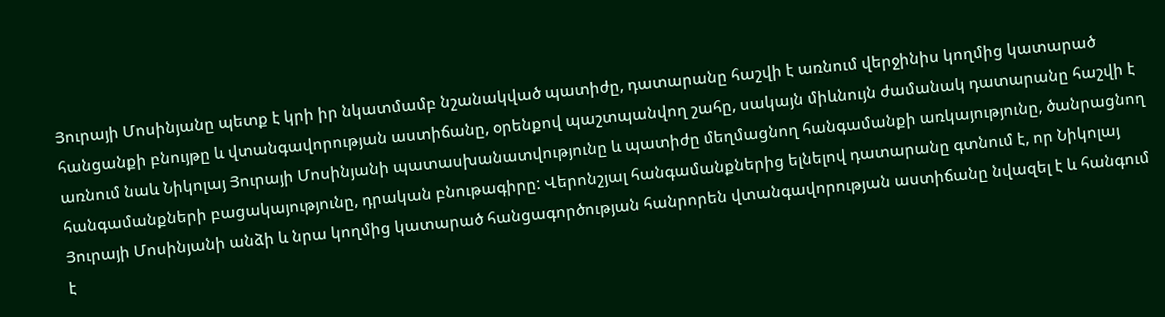Յուրայի Մոսինյանը պետք է կրի իր նկատմամբ նշանակված պատիժը, դատարանը հաշվի է առնում վերջինիս կողմից կատարած հանցանքի բնույթը և վտանգավորության աստիճանը, օրենքով պաշտպանվող շահը, սակայն միևնույն ժամանակ դատարանը հաշվի է առնում նաև Նիկոլայ Յուրայի Մոսինյանի պատասխանատվությունը և պատիժը մեղմացնող հանգամանքի առկայությունը, ծանրացնող հանգամանքների բացակայությունը, դրական բնութագիրը: Վերոնշյալ հանգամանքներից ելնելով դատարանը գտնում է, որ Նիկոլայ Յուրայի Մոսինյանի անձի և նրա կողմից կատարած հանցագործության հանրորեն վտանգավորության աստիճանը նվազել է և հանգում է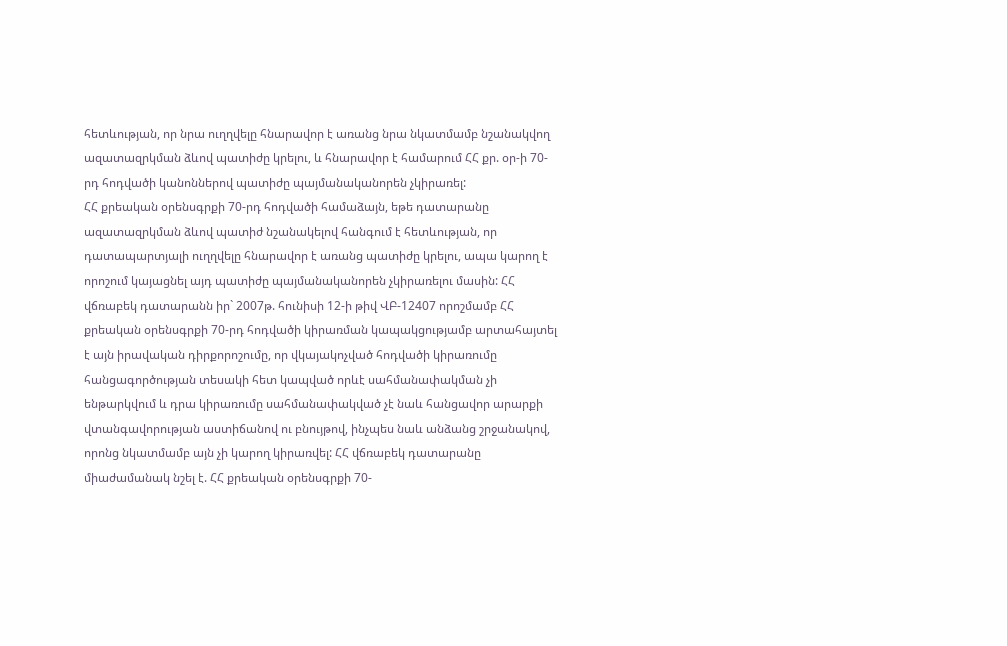հետևության, որ նրա ուղղվելը հնարավոր է առանց նրա նկատմամբ նշանակվող ազատազրկման ձևով պատիժը կրելու, և հնարավոր է համարում ՀՀ քր. օր-ի 70-րդ հոդվածի կանոններով պատիժը պայմանականորեն չկիրառել:
ՀՀ քրեական օրենսգրքի 70-րդ հոդվածի համաձայն, եթե դատարանը ազատազրկման ձևով պատիժ նշանակելով հանգում է հետևության, որ դատապարտյալի ուղղվելը հնարավոր է առանց պատիժը կրելու, ապա կարող է որոշում կայացնել այդ պատիժը պայմանականորեն չկիրառելու մասին: ՀՀ վճռաբեկ դատարանն իր` 2007թ. հունիսի 12-ի թիվ ՎԲ-12407 որոշմամբ ՀՀ քրեական օրենսգրքի 70-րդ հոդվածի կիրառման կապակցությամբ արտահայտել է այն իրավական դիրքորոշումը, որ վկայակոչված հոդվածի կիրառումը հանցագործության տեսակի հետ կապված որևէ սահմանափակման չի ենթարկվում և դրա կիրառումը սահմանափակված չէ նաև հանցավոր արարքի վտանգավորության աստիճանով ու բնույթով, ինչպես նաև անձանց շրջանակով, որոնց նկատմամբ այն չի կարող կիրառվել: ՀՀ վճռաբեկ դատարանը միաժամանակ նշել է. ՀՀ քրեական օրենսգրքի 70-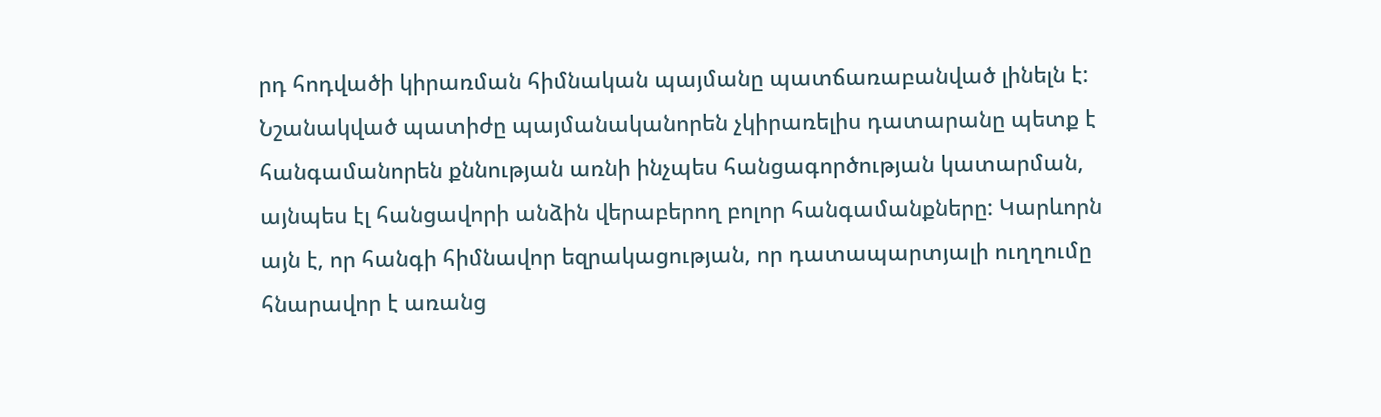րդ հոդվածի կիրառման հիմնական պայմանը պատճառաբանված լինելն է:
Նշանակված պատիժը պայմանականորեն չկիրառելիս դատարանը պետք է հանգամանորեն քննության առնի ինչպես հանցագործության կատարման, այնպես էլ հանցավորի անձին վերաբերող բոլոր հանգամանքները: Կարևորն այն է, որ հանգի հիմնավոր եզրակացության, որ դատապարտյալի ուղղումը հնարավոր է առանց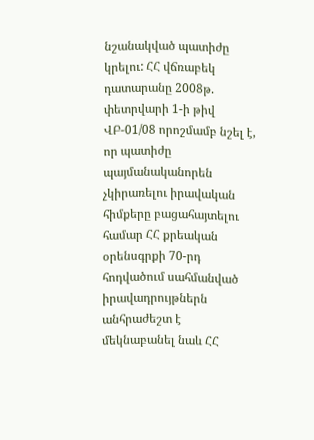նշանակված պատիժը կրելու: ՀՀ վճռաբեկ դատարանը 2008թ. փետրվարի 1-ի թիվ ՎԲ-01/08 որոշմամբ նշել է, որ պատիժը պայմանականորեն չկիրառելու իրավական հիմքերը բացահայտելու համար ՀՀ քրեական օրենսգրքի 70-րդ հոդվածում սահմանված իրավադրույթներն անհրաժեշտ է մեկնաբանել նաև ՀՀ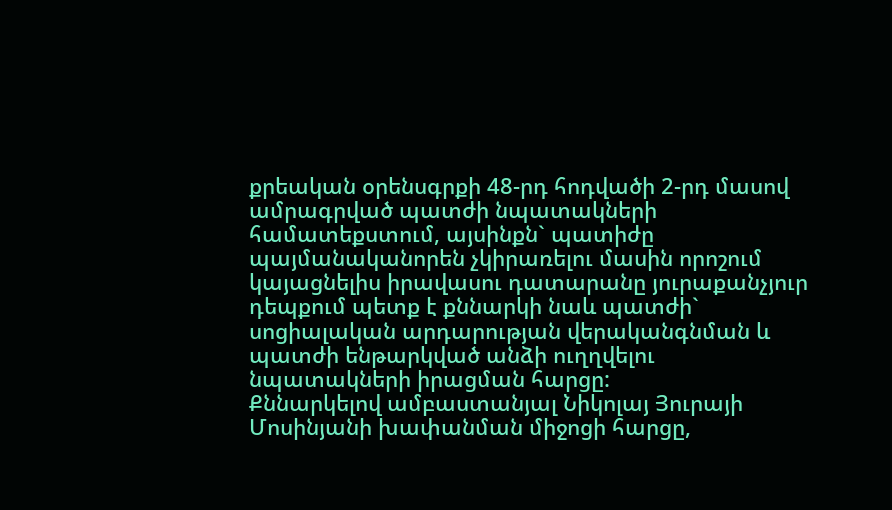քրեական օրենսգրքի 48-րդ հոդվածի 2-րդ մասով ամրագրված պատժի նպատակների համատեքստում, այսինքն` պատիժը պայմանականորեն չկիրառելու մասին որոշում կայացնելիս իրավասու դատարանը յուրաքանչյուր դեպքում պետք է քննարկի նաև պատժի` սոցիալական արդարության վերականգնման և պատժի ենթարկված անձի ուղղվելու նպատակների իրացման հարցը:
Քննարկելով ամբաստանյալ Նիկոլայ Յուրայի Մոսինյանի խափանման միջոցի հարցը,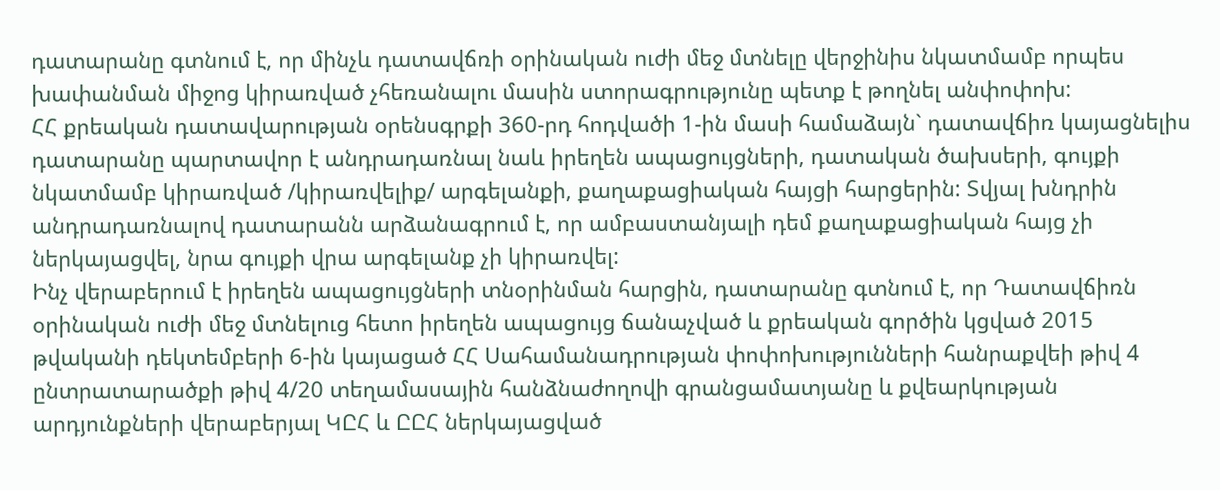դատարանը գտնում է, որ մինչև դատավճռի օրինական ուժի մեջ մտնելը վերջինիս նկատմամբ որպես խափանման միջոց կիրառված չհեռանալու մասին ստորագրությունը պետք է թողնել անփոփոխ:
ՀՀ քրեական դատավարության օրենսգրքի 360-րդ հոդվածի 1-ին մասի համաձայն` դատավճիռ կայացնելիս դատարանը պարտավոր է անդրադառնալ նաև իրեղեն ապացույցների, դատական ծախսերի, գույքի նկատմամբ կիրառված /կիրառվելիք/ արգելանքի, քաղաքացիական հայցի հարցերին: Տվյալ խնդրին անդրադառնալով դատարանն արձանագրում է, որ ամբաստանյալի դեմ քաղաքացիական հայց չի ներկայացվել, նրա գույքի վրա արգելանք չի կիրառվել:
Ինչ վերաբերում է իրեղեն ապացույցների տնօրինման հարցին, դատարանը գտնում է, որ Դատավճիռն օրինական ուժի մեջ մտնելուց հետո իրեղեն ապացույց ճանաչված և քրեական գործին կցված 2015 թվականի դեկտեմբերի 6-ին կայացած ՀՀ Սահամանադրության փոփոխությունների հանրաքվեի թիվ 4 ընտրատարածքի թիվ 4/20 տեղամասային հանձնաժողովի գրանցամատյանը և քվեարկության արդյունքների վերաբերյալ ԿԸՀ և ԸԸՀ ներկայացված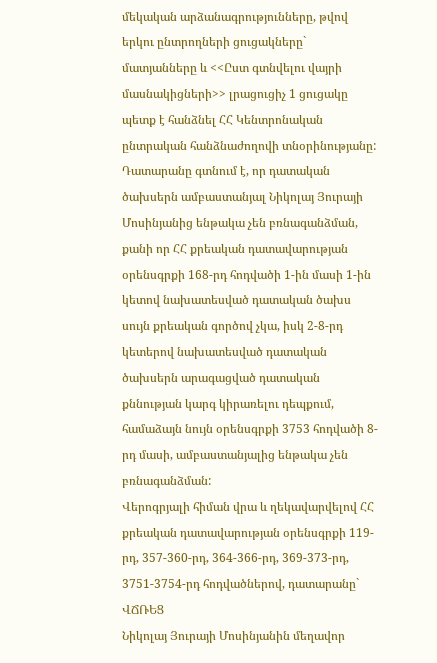մեկական արձանագրությունները, թվով երկու ընտրողների ցուցակները` մատյանները և <<Ըստ գտնվելու վայրի մասնակիցների>> լրացուցիչ 1 ցուցակը պետք է հանձնել ՀՀ Կենտրոնական ընտրական հանձնաժողովի տնօրինությանը:
Դատարանը գտնում է, որ դատական ծախսերն ամբաստանյալ Նիկոլայ Յուրայի Մոսինյանից ենթակա չեն բռնագանձման, քանի որ ՀՀ քրեական դատավարության օրենսգրքի 168-րդ հոդվածի 1-ին մասի 1-ին կետով նախատեսված դատական ծախս սույն քրեական գործով չկա, իսկ 2-8-րդ կետերով նախատեսված դատական ծախսերն արագացված դատական քննության կարգ կիրառելու դեպքում, համաձայն նույն օրենսգրքի 3753 հոդվածի 8-րդ մասի, ամբաստանյալից ենթակա չեն բռնագանձման:
Վերոգրյալի հիման վրա և ղեկավարվելով ՀՀ քրեական դատավարության օրենսգրքի 119-րդ, 357-360-րդ, 364-366-րդ, 369-373-րդ, 3751-3754-րդ հոդվածներով, դատարանը`
ՎՃՌԵՑ
Նիկոլայ Յուրայի Մոսինյանին մեղավոր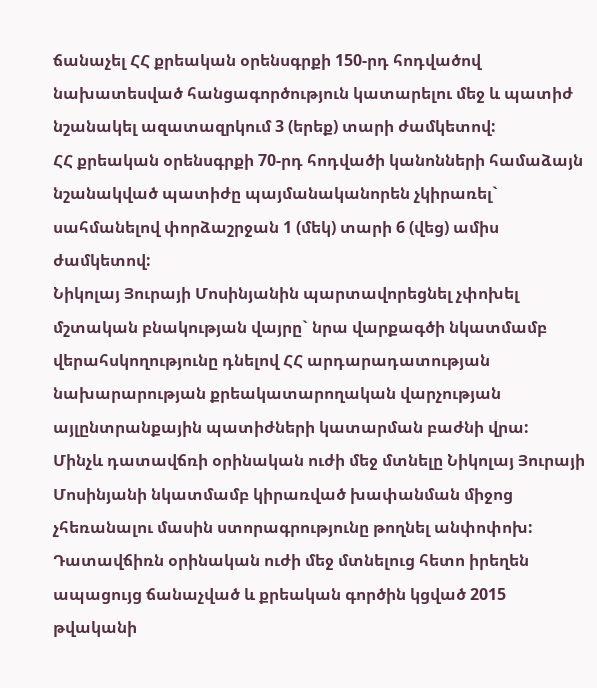ճանաչել ՀՀ քրեական օրենսգրքի 150-րդ հոդվածով նախատեսված հանցագործություն կատարելու մեջ և պատիժ նշանակել ազատազրկում 3 (երեք) տարի ժամկետով:
ՀՀ քրեական օրենսգրքի 70-րդ հոդվածի կանոնների համաձայն նշանակված պատիժը պայմանականորեն չկիրառել` սահմանելով փորձաշրջան 1 (մեկ) տարի 6 (վեց) ամիս ժամկետով:
Նիկոլայ Յուրայի Մոսինյանին պարտավորեցնել չփոխել մշտական բնակության վայրը` նրա վարքագծի նկատմամբ վերահսկողությունը դնելով ՀՀ արդարադատության նախարարության քրեակատարողական վարչության այլընտրանքային պատիժների կատարման բաժնի վրա:
Մինչև դատավճռի օրինական ուժի մեջ մտնելը Նիկոլայ Յուրայի Մոսինյանի նկատմամբ կիրառված խափանման միջոց չհեռանալու մասին ստորագրությունը թողնել անփոփոխ:
Դատավճիռն օրինական ուժի մեջ մտնելուց հետո իրեղեն ապացույց ճանաչված և քրեական գործին կցված 2015 թվականի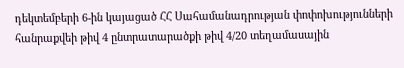դեկտեմբերի 6-ին կայացած ՀՀ Սահամանադրության փոփոխությունների հանրաքվեի թիվ 4 ընտրատարածքի թիվ 4/20 տեղամասային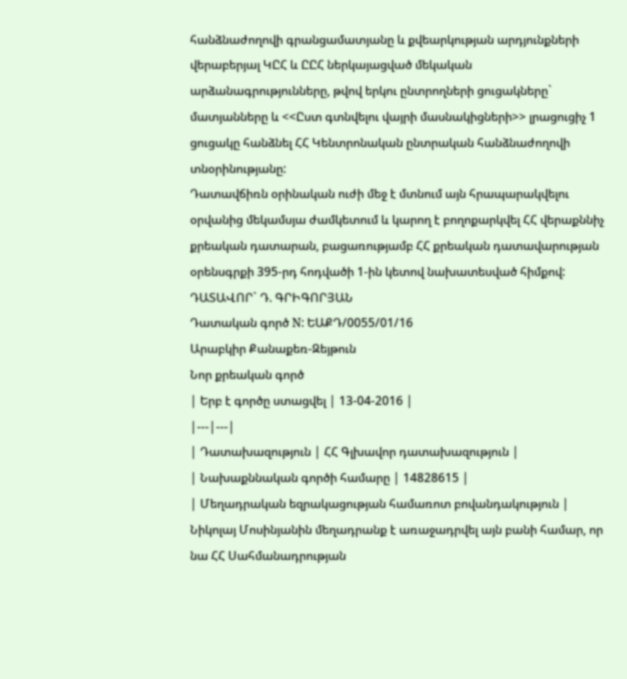հանձնաժողովի գրանցամատյանը և քվեարկության արդյունքների վերաբերյալ ԿԸՀ և ԸԸՀ ներկայացված մեկական արձանագրությունները, թվով երկու ընտրողների ցուցակները` մատյանները և <<Ըստ գտնվելու վայրի մասնակիցների>> լրացուցիչ 1 ցուցակը հանձնել ՀՀ Կենտրոնական ընտրական հանձնաժողովի տնօրինությանը:
Դատավճիռն օրինական ուժի մեջ է մտնում այն հրապարակվելու օրվանից մեկամսյա ժամկետում և կարող է բողոքարկվել ՀՀ վերաքննիչ քրեական դատարան, բացառությամբ ՀՀ քրեական դատավարության օրենսգրքի 395-րդ հոդվածի 1-ին կետով նախատեսված հիմքով:
ԴԱՏԱՎՈՐ` Դ. ԳՐԻԳՈՐՅԱՆ
Դատական գործ N: ԵԱՔԴ/0055/01/16
Արաբկիր Քանաքեռ-Զեյթուն
Նոր քրեական գործ
| Երբ է գործը ստացվել | 13-04-2016 |
|---|---|
| Դատախազություն | ՀՀ Գլխավոր դատախազություն |
| Նախաքննական գործի համարը | 14828615 |
| Մեղադրական եզրակացության համառոտ բովանդակություն | Նիկոլայ Մոսինյանին մեղադրանք է առաջադրվել այն բանի համար, որ նա ՀՀ Սահմանադրության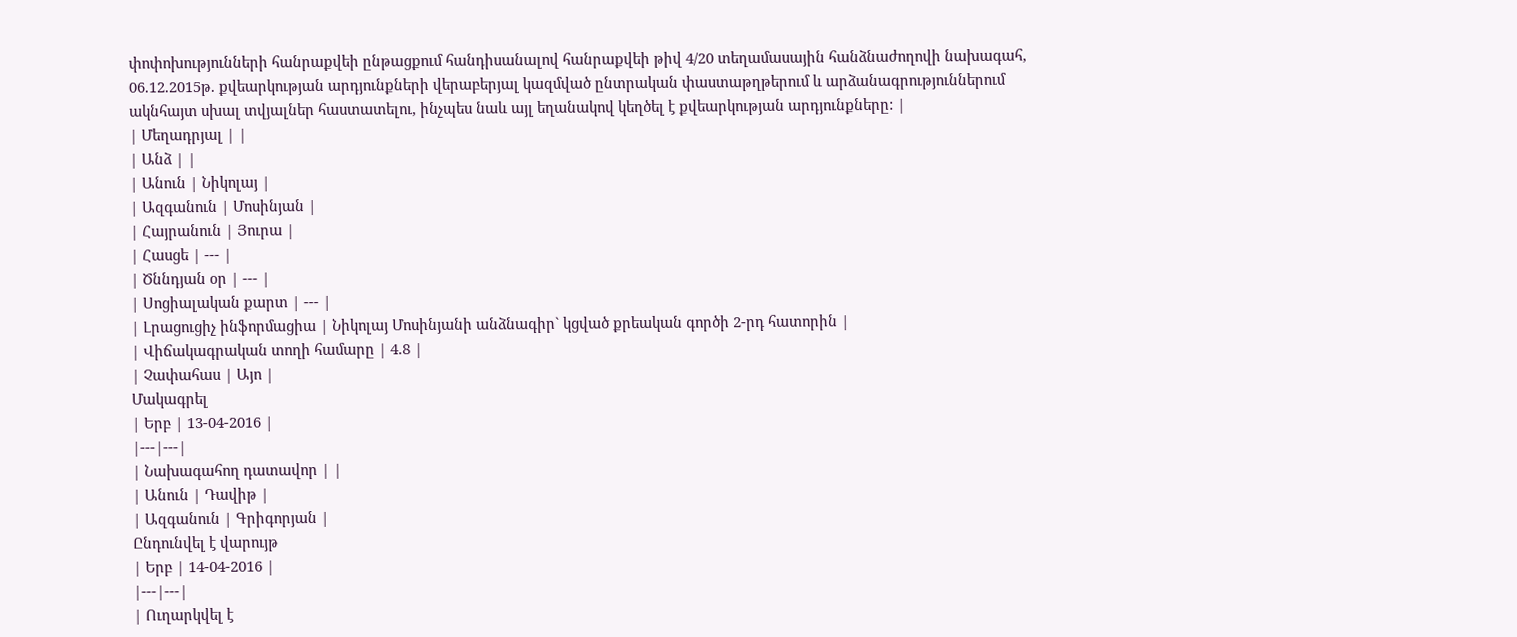փոփոխությունների հանրաքվեի ընթացքում հանդիսանալով հանրաքվեի թիվ 4/20 տեղամասային հանձնաժողովի նախագահ, 06.12.2015թ. քվեարկության արդյունքների վերաբերյալ կազմված ընտրական փաստաթղթերում և արձանագրություններում ակնհայտ սխալ տվյալներ հաստատելու, ինչպես նաև այլ եղանակով կեղծել է քվեարկության արդյունքները: |
| Մեղադրյալ | |
| Անձ | |
| Անուն | Նիկոլայ |
| Ազգանուն | Մոսինյան |
| Հայրանուն | Յուրա |
| Հասցե | --- |
| Ծննդյան օր | --- |
| Սոցիալական քարտ | --- |
| Լրացուցիչ ինֆորմացիա | Նիկոլայ Մոսինյանի անձնագիր` կցված քրեական գործի 2-րդ հատորին |
| Վիճակագրական տողի համարը | 4.8 |
| Չափահաս | Այո |
Մակագրել
| Երբ | 13-04-2016 |
|---|---|
| Նախագահող դատավոր | |
| Անուն | Դավիթ |
| Ազգանուն | Գրիգորյան |
Ընդունվել է վարույթ
| Երբ | 14-04-2016 |
|---|---|
| Ուղարկվել է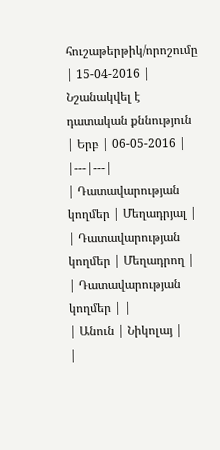հուշաթերթիկ/որոշումը | 15-04-2016 |
Նշանակվել է դատական քննություն
| Երբ | 06-05-2016 |
|---|---|
| Դատավարության կողմեր | Մեղադրյալ |
| Դատավարության կողմեր | Մեղադրող |
| Դատավարության կողմեր | |
| Անուն | Նիկոլայ |
|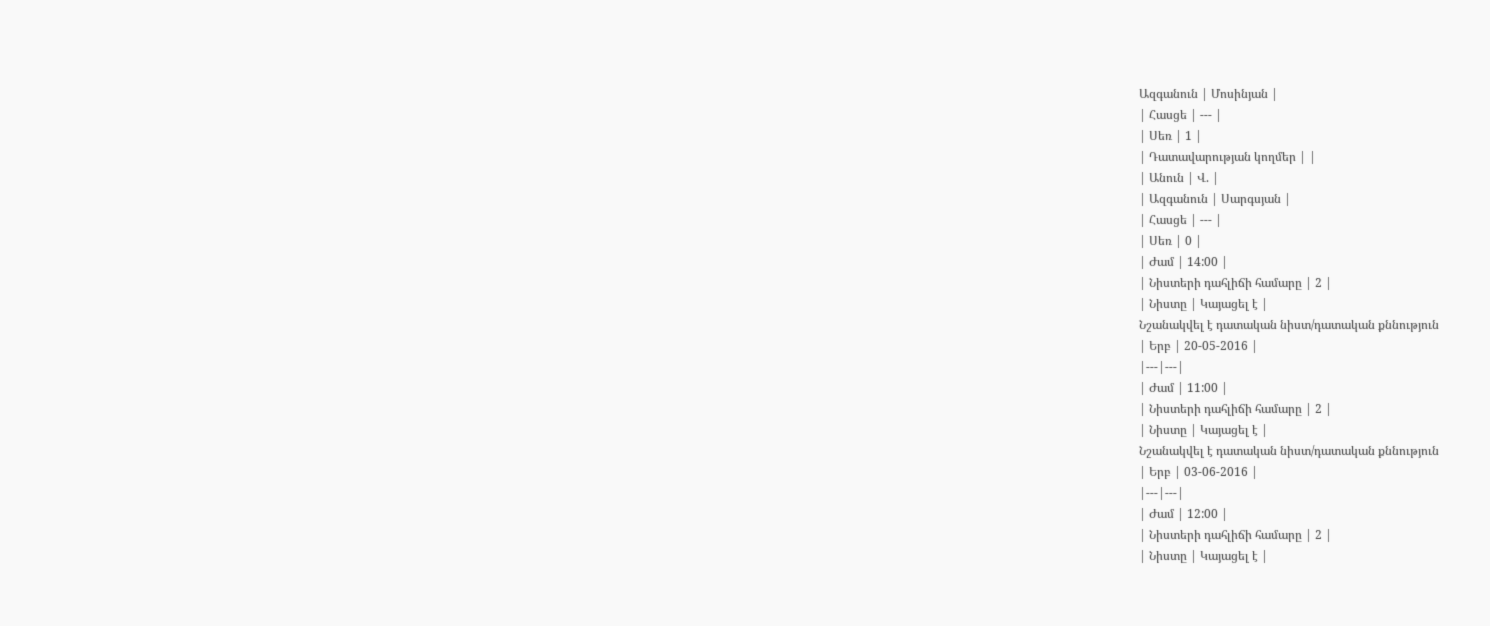Ազգանուն | Մոսինյան |
| Հասցե | --- |
| Սեռ | 1 |
| Դատավարության կողմեր | |
| Անուն | Վ. |
| Ազգանուն | Սարգսյան |
| Հասցե | --- |
| Սեռ | 0 |
| Ժամ | 14:00 |
| Նիստերի դահլիճի համարը | 2 |
| Նիստը | Կայացել է |
Նշանակվել է դատական նիստ/դատական քննություն
| Երբ | 20-05-2016 |
|---|---|
| Ժամ | 11:00 |
| Նիստերի դահլիճի համարը | 2 |
| Նիստը | Կայացել է |
Նշանակվել է դատական նիստ/դատական քննություն
| Երբ | 03-06-2016 |
|---|---|
| Ժամ | 12:00 |
| Նիստերի դահլիճի համարը | 2 |
| Նիստը | Կայացել է |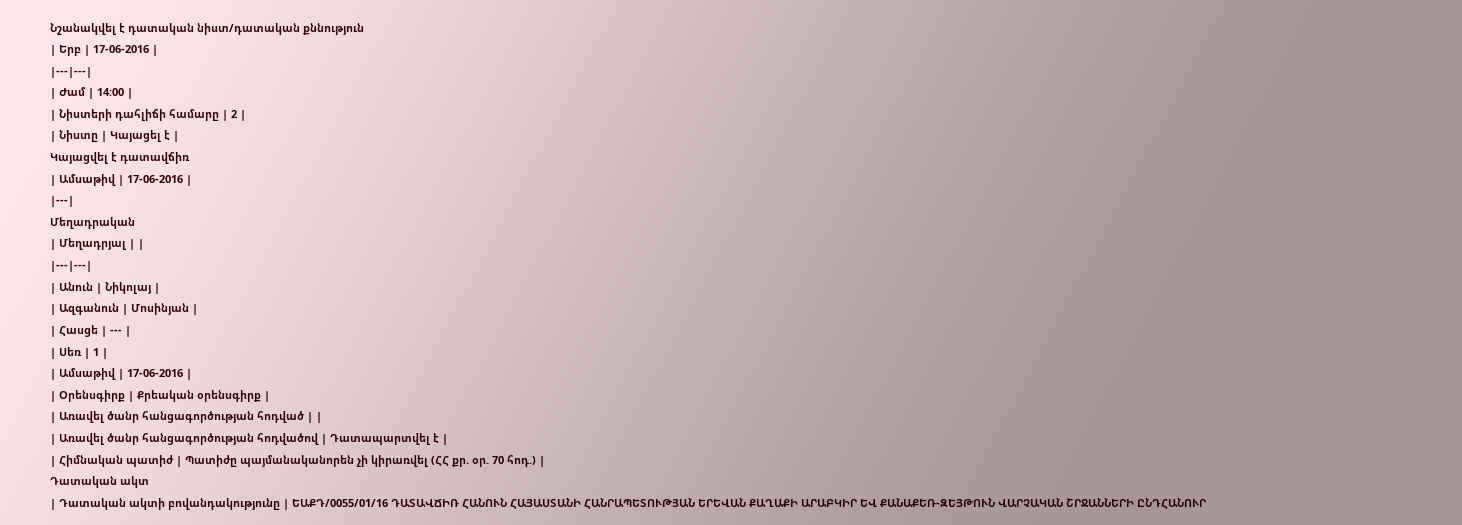Նշանակվել է դատական նիստ/դատական քննություն
| Երբ | 17-06-2016 |
|---|---|
| Ժամ | 14:00 |
| Նիստերի դահլիճի համարը | 2 |
| Նիստը | Կայացել է |
Կայացվել է դատավճիռ
| Ամսաթիվ | 17-06-2016 |
|---|
Մեղադրական
| Մեղադրյալ | |
|---|---|
| Անուն | Նիկոլայ |
| Ազգանուն | Մոսինյան |
| Հասցե | --- |
| Սեռ | 1 |
| Ամսաթիվ | 17-06-2016 |
| Օրենսգիրք | Քրեական օրենսգիրք |
| Առավել ծանր հանցագործության հոդված | |
| Առավել ծանր հանցագործության հոդվածով | Դատապարտվել է |
| Հիմնական պատիժ | Պատիժը պայմանականորեն չի կիրառվել (ՀՀ քր. օր. 70 հոդ.) |
Դատական ակտ
| Դատական ակտի բովանդակությունը | ԵԱՔԴ/0055/01/16 ԴԱՏԱՎՃԻՌ ՀԱՆՈՒՆ ՀԱՅԱՍՏԱՆԻ ՀԱՆՐԱՊԵՏՈՒԹՅԱՆ ԵՐԵՎԱՆ ՔԱՂԱՔԻ ԱՐԱԲԿԻՐ ԵՎ ՔԱՆԱՔԵՌ-ԶԵՅԹՈՒՆ ՎԱՐՉԱԿԱՆ ՇՐՋԱՆՆԵՐԻ ԸՆԴՀԱՆՈՒՐ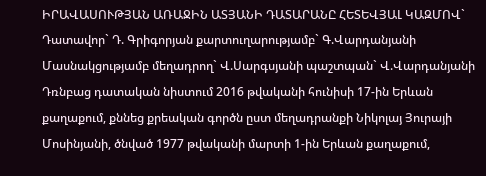ԻՐԱՎԱՍՈՒԹՅԱՆ ԱՌԱՋԻՆ ԱՏՅԱՆԻ ԴԱՏԱՐԱՆԸ ՀԵՏԵՎՅԱԼ ԿԱԶՄՈՎ` Դատավոր` Դ. Գրիգորյան քարտուղարությամբ` Գ.Վարդանյանի Մասնակցությամբ մեղադրող` Վ.Սարգսյանի պաշտպան` Վ.Վարդանյանի Դռնբաց դատական նիստում 2016 թվականի հունիսի 17-ին Երևան քաղաքում, քննեց քրեական գործն ըստ մեղադրանքի Նիկոլայ Յուրայի Մոսինյանի, ծնված 1977 թվականի մարտի 1-ին Երևան քաղաքում,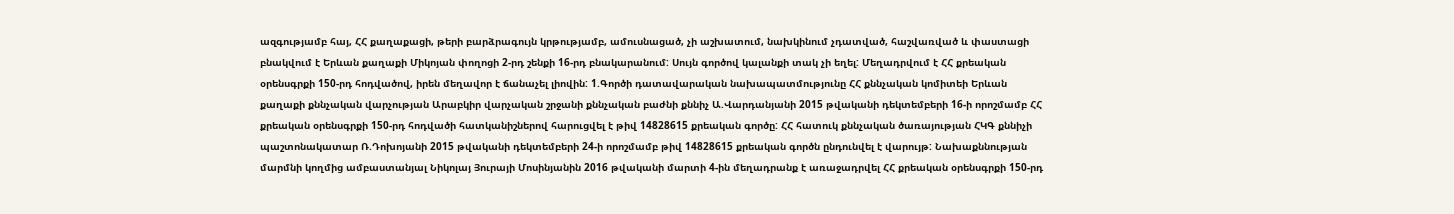ազգությամբ հայ, ՀՀ քաղաքացի, թերի բարձրագույն կրթությամբ, ամուսնացած, չի աշխատում, նախկինում չդատված, հաշվառված և փաստացի բնակվում է Երևան քաղաքի Միկոյան փողոցի 2-րդ շենքի 16-րդ բնակարանում: Սույն գործով կալանքի տակ չի եղել: Մեղադրվում է ՀՀ քրեական օրենսգրքի 150-րդ հոդվածով, իրեն մեղավոր է ճանաչել լիովին: 1.Գործի դատավարական նախապատմությունը ՀՀ քննչական կոմիտեի Երևան քաղաքի քննչական վարչության Արաբկիր վարչական շրջանի քննչական բաժնի քննիչ Ա.Վարդանյանի 2015 թվականի դեկտեմբերի 16-ի որոշմամբ ՀՀ քրեական օրենսգրքի 150-րդ հոդվածի հատկանիշներով հարուցվել է թիվ 14828615 քրեական գործը: ՀՀ հատուկ քննչական ծառայության ՀԿԳ քննիչի պաշտոնակատար Ռ.Դոխոյանի 2015 թվականի դեկտեմբերի 24-ի որոշմամբ թիվ 14828615 քրեական գործն ընդունվել է վարույթ: Նախաքննության մարմնի կողմից ամբաստանյալ Նիկոլայ Յուրայի Մոսինյանին 2016 թվականի մարտի 4-ին մեղադրանք է առաջադրվել ՀՀ քրեական օրենսգրքի 150-րդ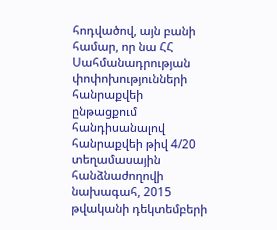հոդվածով, այն բանի համար, որ նա ՀՀ Սահմանադրության փոփոխությունների հանրաքվեի ընթացքում հանդիսանալով հանրաքվեի թիվ 4/20 տեղամասային հանձնաժողովի նախագահ, 2015 թվականի դեկտեմբերի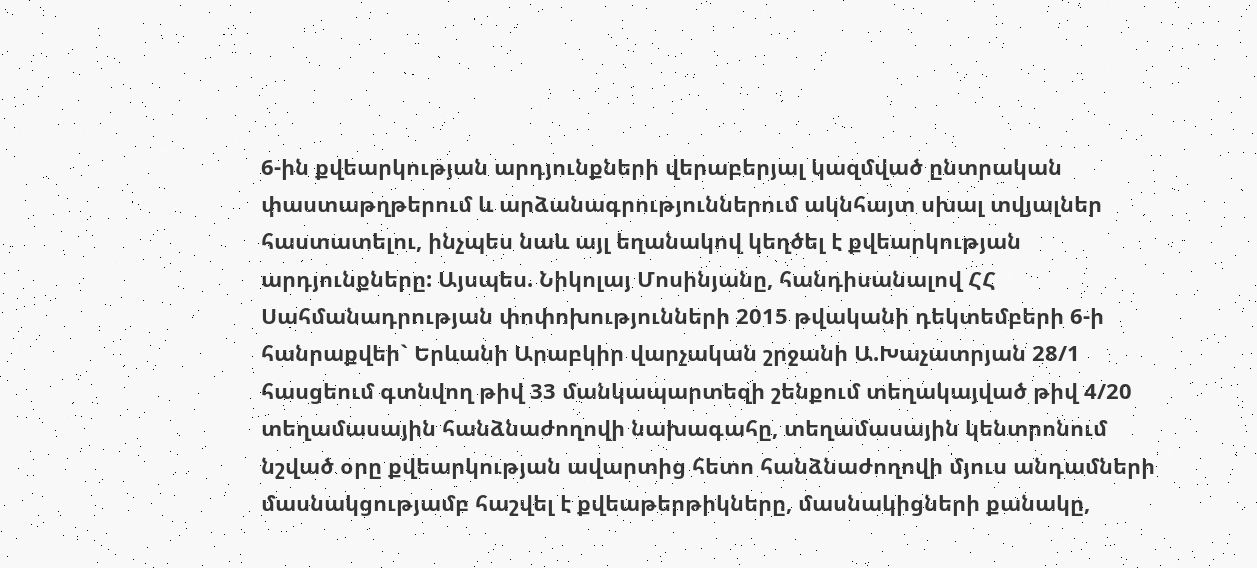6-ին քվեարկության արդյունքների վերաբերյալ կազմված ընտրական փաստաթղթերում և արձանագրություններում ակնհայտ սխալ տվյալներ հաստատելու, ինչպես նաև այլ եղանակով կեղծել է քվեարկության արդյունքները: Այսպես. Նիկոլայ Մոսինյանը, հանդիսանալով ՀՀ Սահմանադրության փոփոխությունների 2015 թվականի դեկտեմբերի 6-ի հանրաքվեի` Երևանի Արաբկիր վարչական շրջանի Ա.Խաչատրյան 28/1 հասցեում գտնվող թիվ 33 մանկապարտեզի շենքում տեղակայված թիվ 4/20 տեղամասային հանձնաժողովի նախագահը, տեղամասային կենտրոնում նշված օրը քվեարկության ավարտից հետո հանձնաժողովի մյուս անդամների մասնակցությամբ հաշվել է քվեաթերթիկները, մասնակիցների քանակը,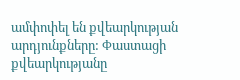ամփոփել են քվեարկության արդյունքները: Փաստացի քվեարկությանը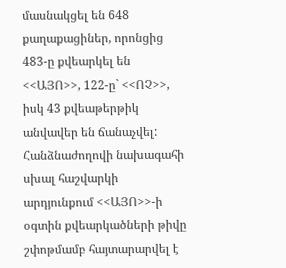մասնակցել են 648 քաղաքացիներ, որոնցից 483-ը քվեարկել են <<ԱՅՈ>>, 122-ը` <<ՈՉ>>, իսկ 43 քվեաթերթիկ անվավեր են ճանաչվել: Հանձնաժողովի նախագահի սխալ հաշվարկի արդյունքում <<ԱՅՈ>>-ի օգտին քվեարկածների թիվը շփոթմամբ հայտարարվել է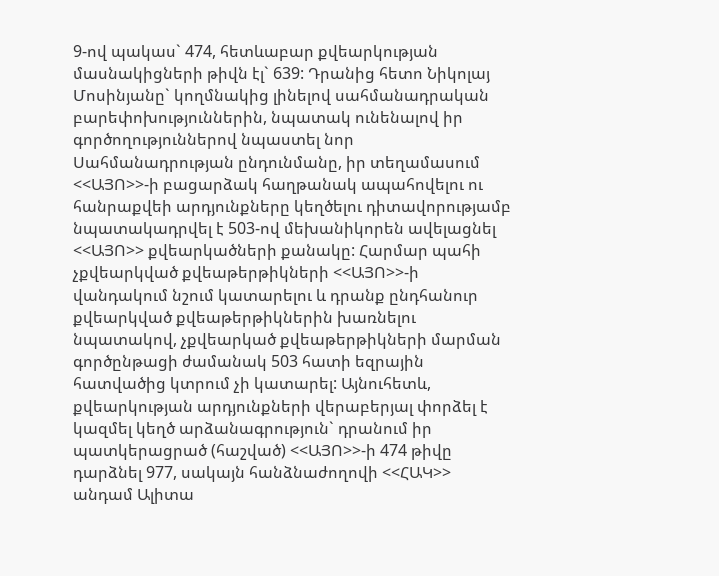9-ով պակաս` 474, հետևաբար քվեարկության մասնակիցների թիվն էլ` 639: Դրանից հետո Նիկոլայ Մոսինյանը` կողմնակից լինելով սահմանադրական բարեփոխություններին, նպատակ ունենալով իր գործողություններով նպաստել նոր Սահմանադրության ընդունմանը, իր տեղամասում <<ԱՅՈ>>-ի բացարձակ հաղթանակ ապահովելու ու հանրաքվեի արդյունքները կեղծելու դիտավորությամբ նպատակադրվել է 503-ով մեխանիկորեն ավելացնել <<ԱՅՈ>> քվեարկածների քանակը: Հարմար պահի չքվեարկված քվեաթերթիկների <<ԱՅՈ>>-ի վանդակում նշում կատարելու և դրանք ընդհանուր քվեարկված քվեաթերթիկներին խառնելու նպատակով, չքվեարկած քվեաթերթիկների մարման գործընթացի ժամանակ 503 հատի եզրային հատվածից կտրում չի կատարել: Այնուհետև, քվեարկության արդյունքների վերաբերյալ փորձել է կազմել կեղծ արձանագրություն` դրանում իր պատկերացրած (հաշված) <<ԱՅՈ>>-ի 474 թիվը դարձնել 977, սակայն հանձնաժողովի <<ՀԱԿ>> անդամ Ալիտա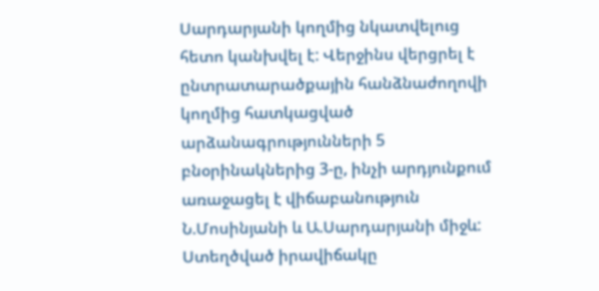Սարդարյանի կողմից նկատվելուց հետո կանխվել է: Վերջինս վերցրել է ընտրատարածքային հանձնաժողովի կողմից հատկացված արձանագրությունների 5 բնօրինակներից 3-ը, ինչի արդյունքում առաջացել է վիճաբանություն Ն.Մոսինյանի և Ա.Սարդարյանի միջև: Ստեղծված իրավիճակը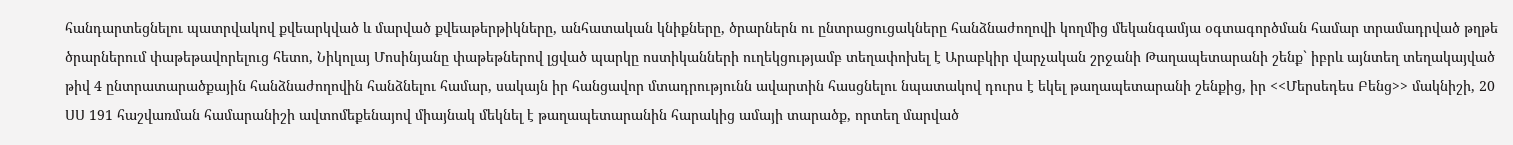հանդարտեցնելու պատրվակով քվեարկված և մարված քվեաթերթիկները, անհատական կնիքները, ծրարներն ու ընտրացուցակները հանձնաժողովի կողմից մեկանգամյա օգտագործման համար տրամադրված թղթե ծրարներում փաթեթավորելուց հետո, Նիկոլայ Մոսինյանը փաթեթներով լցված պարկը ոստիկանների ուղեկցությամբ տեղափոխել է Արաբկիր վարչական շրջանի Թաղապետարանի շենք` իբրև այնտեղ տեղակայված թիվ 4 ընտրատարածքային հանձնաժողովին հանձնելու համար, սակայն իր հանցավոր մտադրությունն ավարտին հասցնելու նպատակով դուրս է եկել թաղապետարանի շենքից, իր <<Մերսեդես Բենց>> մակնիշի, 20 ՍՍ 191 հաշվառման համարանիշի ավտոմեքենայով միայնակ մեկնել է թաղապետարանին հարակից ամայի տարածք, որտեղ մարված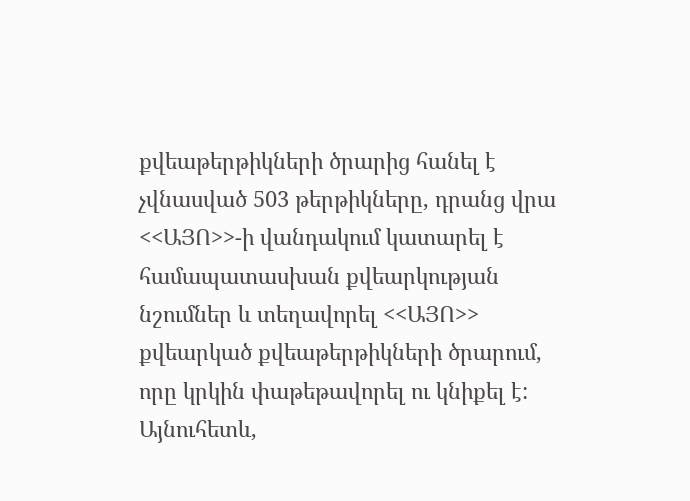քվեաթերթիկների ծրարից հանել է չվնասված 503 թերթիկները, դրանց վրա <<ԱՅՈ>>-ի վանդակում կատարել է համապատասխան քվեարկության նշումներ և տեղավորել <<ԱՅՈ>> քվեարկած քվեաթերթիկների ծրարում, որը կրկին փաթեթավորել ու կնիքել է: Այնուհետև,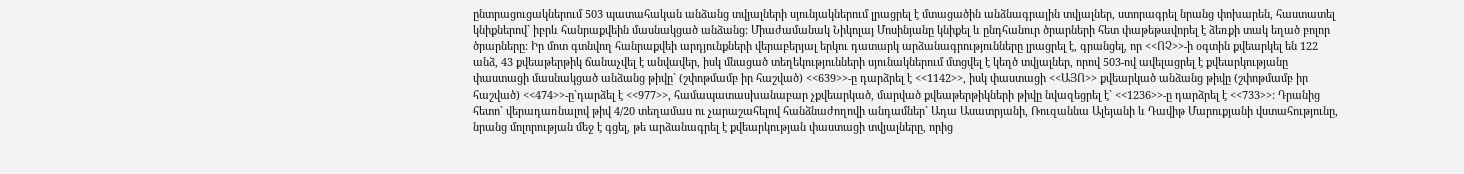ընտրացուցակներում 503 պատահական անձանց տվյալների սյունյակներում լրացրել է մտացածին անձնագրային տվյալներ, ստորագրել նրանց փոխարեն, հաստատել կնիքներով` իբրև հանրաքվեին մասնակցած անձանց: Միաժամանակ Նիկոլայ Մոսինյանը կնիքել և ընդհանուր ծրարների հետ փաթեթավորել է ձեռքի տակ եղած բոլոր ծրարները: Իր մոտ գտնվող հանրաքվեի արդյունքների վերաբերյալ երկու դատարկ արձանագրությունները լրացրել է, գրանցել, որ <<ՈՉ>>-ի օգտին քվեարկել են 122 անձ, 43 քվեաթերթիկ ճանաչվել է անվավեր, իսկ մնացած տեղեկությունների սյունակներում մտցվել է կեղծ տվյալներ, որով 503-ով ավելացրել է քվեարկությանը փաստացի մասնակցած անձանց թիվը` (շփոթմամբ իր հաշված) <<639>>-ը դարձրել է <<1142>>, իսկ փաստացի <<ԱՅՈ>> քվեարկած անձանց թիվը (շփոթմամբ իր հաշված) <<474>>-ը`դարձել է <<977>>, համապատասխանաբար չքվեարկած, մարված քվեաթերթիկների թիվը նվազեցրել է` <<1236>>-ը դարձրել է <<733>>: Դրանից հետո` վերադառնալով թիվ 4/20 տեղամաս ու չարաշահելով հանձնաժողովի անդամներ` Ադա Ասատրյանի, Ռուզաննա Ալեյանի և Դավիթ Մարուքյանի վստահությունը, նրանց մոլորության մեջ է գցել, թե արձանագրել է քվեարկության փաստացի տվյալները, որից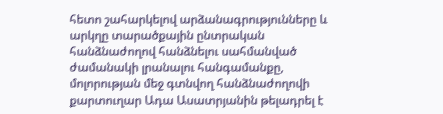հետո շահարկելով արձանագրությունները և արկղը տարածքային ընտրական հանձնաժողով հանձնելու սահմանված ժամանակի լրանալու հանգամանքը, մոլորության մեջ գտնվող հանձնաժողովի քարտուղար Ադա Ասատրյանին թելադրել է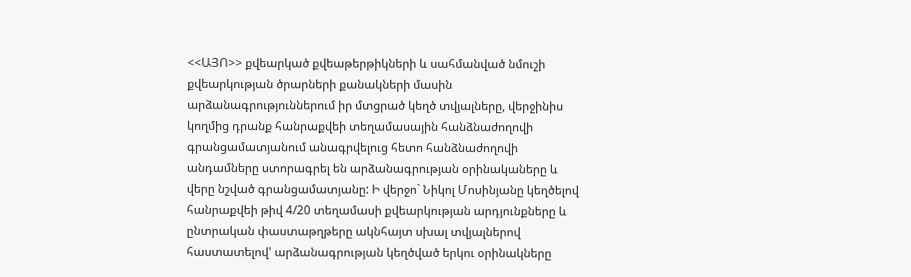<<ԱՅՈ>> քվեարկած քվեաթերթիկների և սահմանված նմուշի քվեարկության ծրարների քանակների մասին արձանագրություններում իր մտցրած կեղծ տվյալները, վերջինիս կողմից դրանք հանրաքվեի տեղամասային հանձնաժողովի գրանցամատյանում անագրվելուց հետո հանձնաժողովի անդամները ստորագրել են արձանագրության օրինակաները և վերը նշված գրանցամատյանը: Ի վերջո` Նիկոլ Մոսինյանը կեղծելով հանրաքվեի թիվ 4/20 տեղամասի քվեարկության արդյունքները և ընտրական փաստաթղթերը ակնհայտ սխալ տվյալներով հաստատելով' արձանագրության կեղծված երկու օրինակները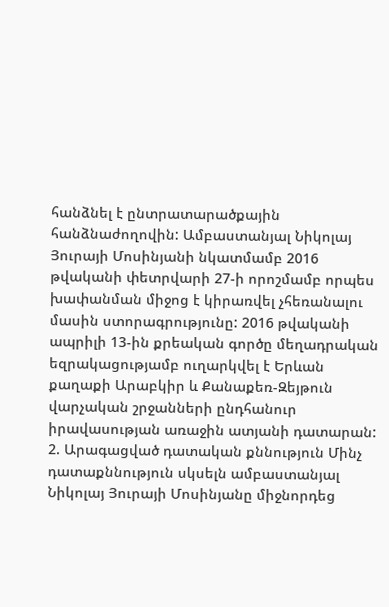հանձնել է ընտրատարածքային հանձնաժողովին: Ամբաստանյալ Նիկոլայ Յուրայի Մոսինյանի նկատմամբ 2016 թվականի փետրվարի 27-ի որոշմամբ որպես խափանման միջոց է կիրառվել չհեռանալու մասին ստորագրությունը: 2016 թվականի ապրիլի 13-ին քրեական գործը մեղադրական եզրակացությամբ ուղարկվել է Երևան քաղաքի Արաբկիր և Քանաքեռ-Զեյթուն վարչական շրջանների ընդհանուր իրավասության առաջին ատյանի դատարան: 2. Արագացված դատական քննություն Մինչ դատաքննություն սկսելն ամբաստանյալ Նիկոլայ Յուրայի Մոսինյանը միջնորդեց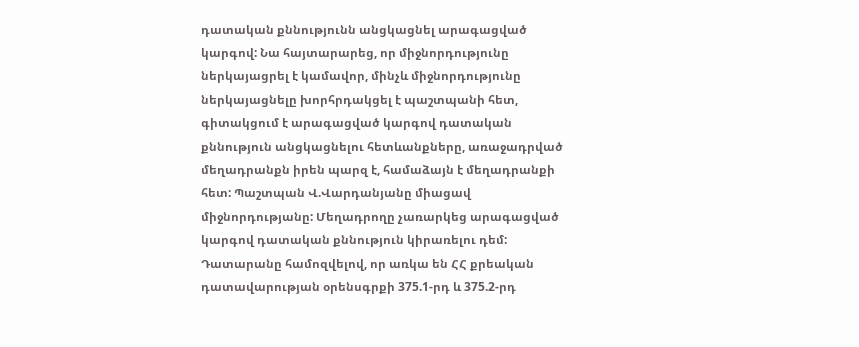դատական քննությունն անցկացնել արագացված կարգով: Նա հայտարարեց, որ միջնորդությունը ներկայացրել է կամավոր, մինչև միջնորդությունը ներկայացնելը խորհրդակցել է պաշտպանի հետ, գիտակցում է արագացված կարգով դատական քննություն անցկացնելու հետևանքները, առաջադրված մեղադրանքն իրեն պարզ է, համաձայն է մեղադրանքի հետ: Պաշտպան Վ.Վարդանյանը միացավ միջնորդությանը: Մեղադրողը չառարկեց արագացված կարգով դատական քննություն կիրառելու դեմ: Դատարանը համոզվելով, որ առկա են ՀՀ քրեական դատավարության օրենսգրքի 375.1-րդ և 375.2-րդ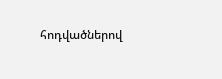հոդվածներով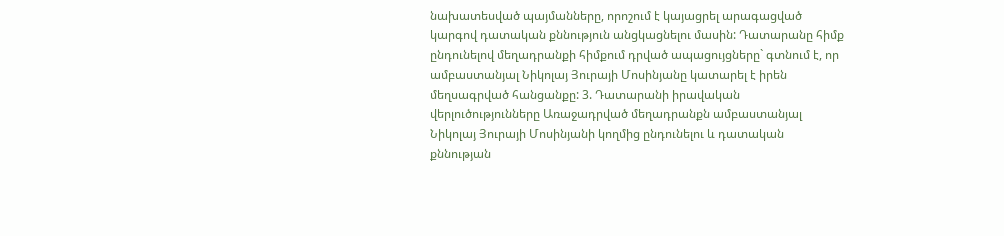նախատեսված պայմանները, որոշում է կայացրել արագացված կարգով դատական քննություն անցկացնելու մասին: Դատարանը հիմք ընդունելով մեղադրանքի հիմքում դրված ապացույցները` գտնում է, որ ամբաստանյալ Նիկոլայ Յուրայի Մոսինյանը կատարել է իրեն մեղսագրված հանցանքը: 3. Դատարանի իրավական վերլուծությունները Առաջադրված մեղադրանքն ամբաստանյալ Նիկոլայ Յուրայի Մոսինյանի կողմից ընդունելու և դատական քննության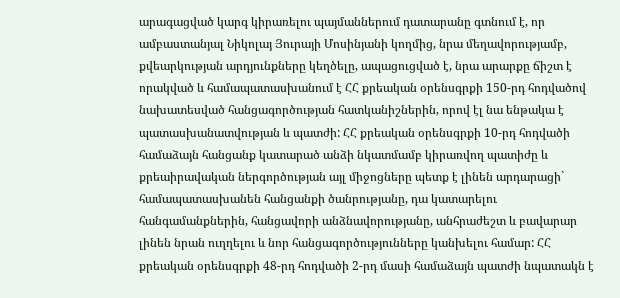արագացված կարգ կիրառելու պայմաններում դատարանը գտնում է, որ ամբաստանյալ Նիկոլայ Յուրայի Մոսինյանի կողմից, նրա մեղավորությամբ, քվեարկության արդյունքները կեղծելը, ապացուցված է, նրա արարքը ճիշտ է որակված և համապատասխանում է ՀՀ քրեական օրենսգրքի 150-րդ հոդվածով նախատեսված հանցագործության հատկանիշներին, որով էլ նա ենթակա է պատասխանատվության և պատժի: ՀՀ քրեական օրենսգրքի 10-րդ հոդվածի համաձայն հանցանք կատարած անձի նկատմամբ կիրառվող պատիժը և քրեաիրավական ներգործության այլ միջոցները պետք է լինեն արդարացի` համապատասխանեն հանցանքի ծանրությանը, դա կատարելու հանգամանքներին, հանցավորի անձնավորությանը, անհրաժեշտ և բավարար լինեն նրան ուղղելու և նոր հանցագործությունները կանխելու համար: ՀՀ քրեական օրենսգրքի 48-րդ հոդվածի 2-րդ մասի համաձայն պատժի նպատակն է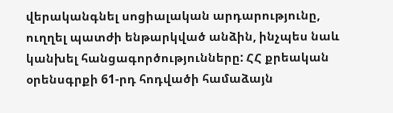վերականգնել սոցիալական արդարությունը, ուղղել պատժի ենթարկված անձին, ինչպես նաև կանխել հանցագործությունները: ՀՀ քրեական օրենսգրքի 61-րդ հոդվածի համաձայն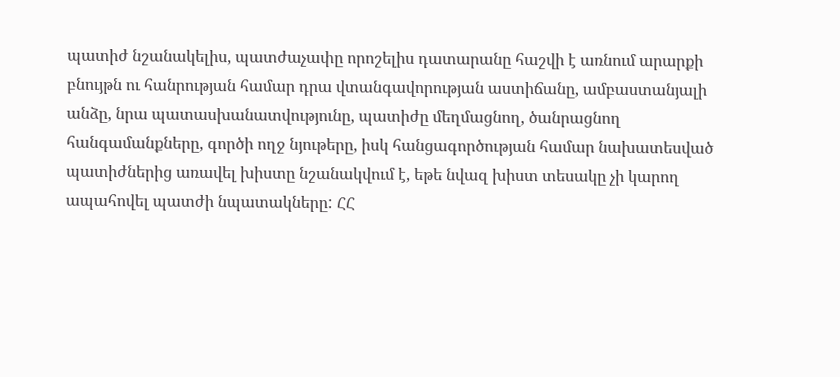պատիժ նշանակելիս, պատժաչափը որոշելիս դատարանը հաշվի է առնում արարքի բնույթն ու հանրության համար դրա վտանգավորության աստիճանը, ամբաստանյալի անձը, նրա պատասխանատվությունը, պատիժը մեղմացնող, ծանրացնող հանգամանքները, գործի ողջ նյութերը, իսկ հանցագործության համար նախատեսված պատիժներից առավել խիստը նշանակվում է, եթե նվազ խիստ տեսակը չի կարող ապահովել պատժի նպատակները: ՀՀ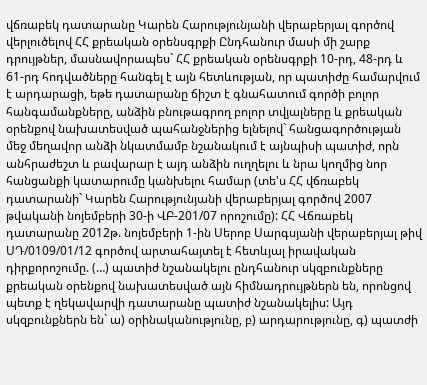վճռաբեկ դատարանը Կարեն Հարությունյանի վերաբերյալ գործով վերլուծելով ՀՀ քրեական օրենսգրքի Ընդհանուր մասի մի շարք դրույթներ, մասնավորապես` ՀՀ քրեական օրենսգրքի 10-րդ, 48-րդ և 61-րդ հոդվածները հանգել է այն հետևության, որ պատիժը համարվում է արդարացի, եթե դատարանը ճիշտ է գնահատում գործի բոլոր հանգամանքները, անձին բնութագրող բոլոր տվյալները և քրեական օրենքով նախատեսված պահանջներից ելնելով` հանցագործության մեջ մեղավոր անձի նկատմամբ նշանակում է այնպիսի պատիժ, որն անհրաժեշտ և բավարար է այդ անձին ուղղելու և նրա կողմից նոր հանցանքի կատարումը կանխելու համար (տե'ս ՀՀ վճռաբեկ դատարանի` Կարեն Հարությունյանի վերաբերյալ գործով 2007 թվականի նոյեմբերի 30-ի ՎԲ-201/07 որոշումը): ՀՀ Վճռաբեկ դատարանը 2012թ. նոյեմբերի 1-ին Սերոբ Սարգսյանի վերաբերյալ թիվ ՍԴ/0109/01/12 գործով արտահայտել է հետևյալ իրավական դիրքորոշումը. (…) պատիժ նշանակելու ընդհանուր սկզբունքները քրեական օրենքով նախատեսված այն հիմնադրույթներն են, որոնցով պետք է ղեկավարվի դատարանը պատիժ նշանակելիս: Այդ սկզբունքներն են` ա) օրինականությունը, բ) արդարությունը, գ) պատժի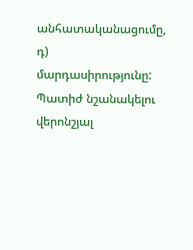անհատականացումը, դ) մարդասիրությունը: Պատիժ նշանակելու վերոնշյալ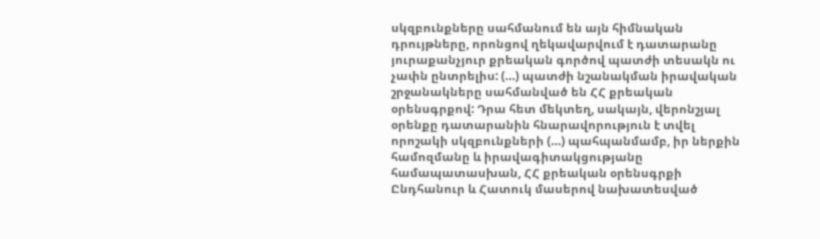սկզբունքները սահմանում են այն հիմնական դրույթները, որոնցով ղեկավարվում է դատարանը յուրաքանչյուր քրեական գործով պատժի տեսակն ու չափն ընտրելիս: (…) պատժի նշանակման իրավական շրջանակները սահմանված են ՀՀ քրեական օրենսգրքով: Դրա հետ մեկտեղ, սակայն, վերոնշյալ օրենքը դատարանին հնարավորություն է տվել որոշակի սկզբունքների (…) պահպանմամբ, իր ներքին համոզմանը և իրավագիտակցությանը համապատասխան, ՀՀ քրեական օրենսգրքի Ընդհանուր և Հատուկ մասերով նախատեսված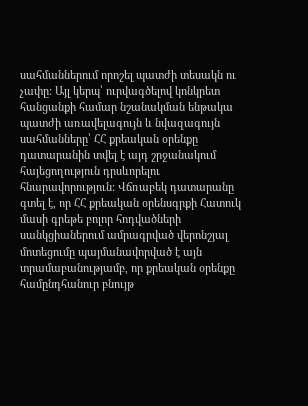սահմաններում որոշել պատժի տեսակն ու չափը: Այլ կերպ՝ ուրվագծելով կոնկրետ հանցանքի համար նշանակման ենթակա պատժի առավելագույն և նվազագույն սահմանները՝ ՀՀ քրեական օրենքը դատարանին տվել է այդ շրջանակում հայեցողություն դրսևորելու հնարավորություն: Վճռաբեկ դատարանը գտել է, որ ՀՀ քրեական օրենսգրքի Հատուկ մասի գրեթե բոլոր հոդվածների սանկցիաներում ամրագրված վերոնշյալ մոտեցումը պայմանավորված է այն տրամաբանությամբ, որ քրեական օրենքը համընդհանուր բնույթ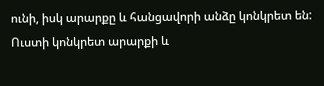ունի, իսկ արարքը և հանցավորի անձը կոնկրետ են: Ուստի կոնկրետ արարքի և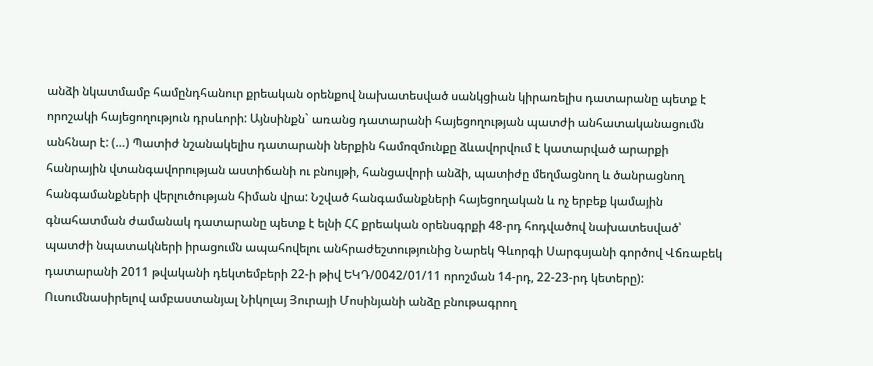անձի նկատմամբ համընդհանուր քրեական օրենքով նախատեսված սանկցիան կիրառելիս դատարանը պետք է որոշակի հայեցողություն դրսևորի: Այնսինքն` առանց դատարանի հայեցողության պատժի անհատականացումն անհնար է: (…) Պատիժ նշանակելիս դատարանի ներքին համոզմունքը ձևավորվում է կատարված արարքի հանրային վտանգավորության աստիճանի ու բնույթի, հանցավորի անձի, պատիժը մեղմացնող և ծանրացնող հանգամանքների վերլուծության հիման վրա: Նշված հանգամանքների հայեցողական և ոչ երբեք կամային գնահատման ժամանակ դատարանը պետք է ելնի ՀՀ քրեական օրենսգրքի 48-րդ հոդվածով նախատեսված՝ պատժի նպատակների իրացումն ապահովելու անհրաժեշտությունից Նարեկ Գևորգի Սարգսյանի գործով Վճռաբեկ դատարանի 2011 թվականի դեկտեմբերի 22-ի թիվ ԵԿԴ/0042/01/11 որոշման 14-րդ, 22-23-րդ կետերը): Ուսումնասիրելով ամբաստանյալ Նիկոլայ Յուրայի Մոսինյանի անձը բնութագրող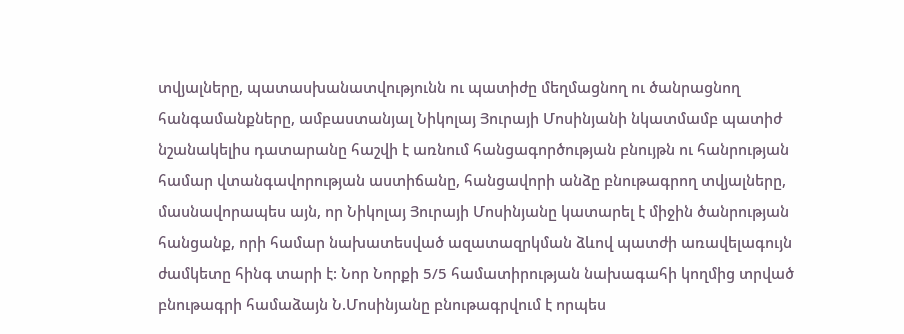տվյալները, պատասխանատվությունն ու պատիժը մեղմացնող ու ծանրացնող հանգամանքները, ամբաստանյալ Նիկոլայ Յուրայի Մոսինյանի նկատմամբ պատիժ նշանակելիս դատարանը հաշվի է առնում հանցագործության բնույթն ու հանրության համար վտանգավորության աստիճանը, հանցավորի անձը բնութագրող տվյալները, մասնավորապես այն, որ Նիկոլայ Յուրայի Մոսինյանը կատարել է միջին ծանրության հանցանք, որի համար նախատեսված ազատազրկման ձևով պատժի առավելագույն ժամկետը հինգ տարի է: Նոր Նորքի 5/5 համատիրության նախագահի կողմից տրված բնութագրի համաձայն Ն.Մոսինյանը բնութագրվում է որպես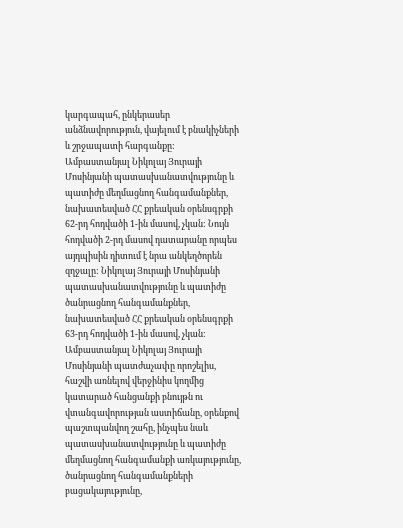կարգապահ, ընկերասեր անձնավորություն, վայելում է բնակիչների և շրջապատի հարգանքը: Ամբաստանյալ Նիկոլայ Յուրայի Մոսինյանի պատասխանատվությունը և պատիժը մեղմացնող հանգամանքներ, նախատեսված ՀՀ քրեական օրենսգրքի 62-րդ հոդվածի 1-ին մասով, չկան: Նույն հոդվածի 2-րդ մասով դատարանը որպես այդպիսին դիտում է նրա անկեղծորեն զղջալը: Նիկոլայ Յուրայի Մոսինյանի պատասխանատվությունը և պատիժը ծանրացնող հանգամանքներ, նախատեսված ՀՀ քրեական օրենսգրքի 63-րդ հոդվածի 1-ին մասով, չկան: Ամբաստանյալ Նիկոլայ Յուրայի Մոսինյանի պատժաչափը որոշելիս, հաշվի առնելով վերջինիս կողմից կատարած հանցանքի բնույթն ու վտանգավորության աստիճանը, օրենքով պաշտպանվող շահը, ինչպես նաև պատասխանատվությունը և պատիժը մեղմացնող հանգամանքի առկայությունը, ծանրացնող հանգամանքների բացակայությունը,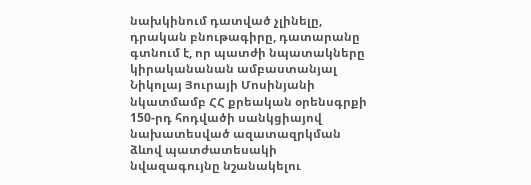նախկինում դատված չլինելը, դրական բնութագիրը, դատարանը գտնում է, որ պատժի նպատակները կիրականանան ամբաստանյալ Նիկոլայ Յուրայի Մոսինյանի նկատմամբ ՀՀ քրեական օրենսգրքի 150-րդ հոդվածի սանկցիայով նախատեսված ազատազրկման ձևով պատժատեսակի նվազագույնը նշանակելու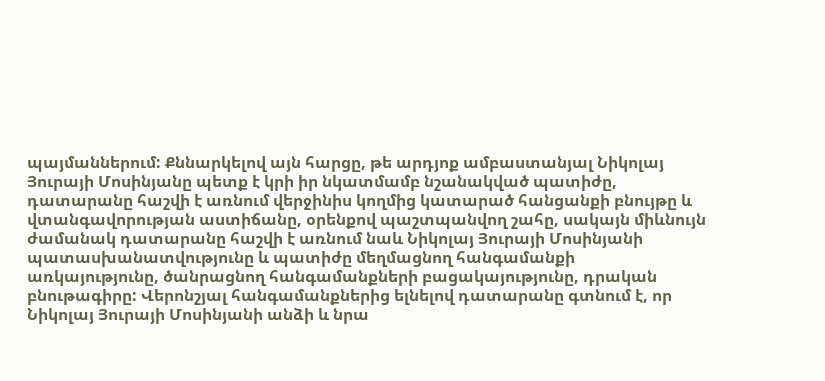պայմաններում: Քննարկելով այն հարցը, թե արդյոք ամբաստանյալ Նիկոլայ Յուրայի Մոսինյանը պետք է կրի իր նկատմամբ նշանակված պատիժը, դատարանը հաշվի է առնում վերջինիս կողմից կատարած հանցանքի բնույթը և վտանգավորության աստիճանը, օրենքով պաշտպանվող շահը, սակայն միևնույն ժամանակ դատարանը հաշվի է առնում նաև Նիկոլայ Յուրայի Մոսինյանի պատասխանատվությունը և պատիժը մեղմացնող հանգամանքի առկայությունը, ծանրացնող հանգամանքների բացակայությունը, դրական բնութագիրը: Վերոնշյալ հանգամանքներից ելնելով դատարանը գտնում է, որ Նիկոլայ Յուրայի Մոսինյանի անձի և նրա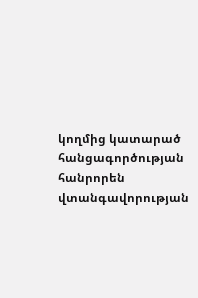կողմից կատարած հանցագործության հանրորեն վտանգավորության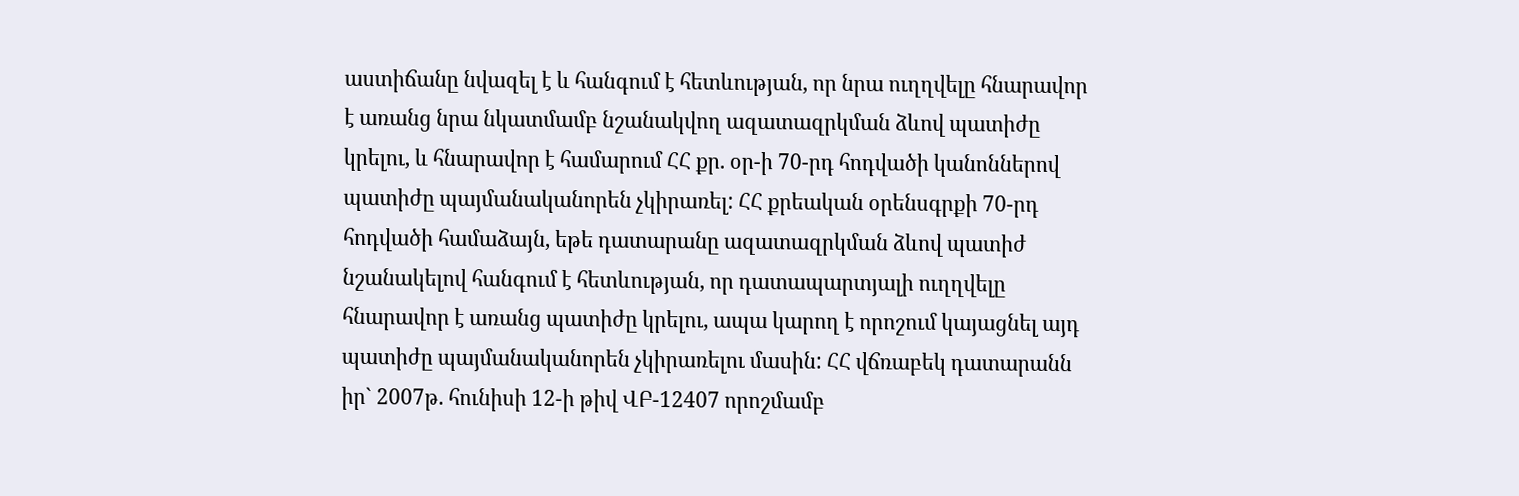աստիճանը նվազել է և հանգում է հետևության, որ նրա ուղղվելը հնարավոր է առանց նրա նկատմամբ նշանակվող ազատազրկման ձևով պատիժը կրելու, և հնարավոր է համարում ՀՀ քր. օր-ի 70-րդ հոդվածի կանոններով պատիժը պայմանականորեն չկիրառել: ՀՀ քրեական օրենսգրքի 70-րդ հոդվածի համաձայն, եթե դատարանը ազատազրկման ձևով պատիժ նշանակելով հանգում է հետևության, որ դատապարտյալի ուղղվելը հնարավոր է առանց պատիժը կրելու, ապա կարող է որոշում կայացնել այդ պատիժը պայմանականորեն չկիրառելու մասին: ՀՀ վճռաբեկ դատարանն իր` 2007թ. հունիսի 12-ի թիվ ՎԲ-12407 որոշմամբ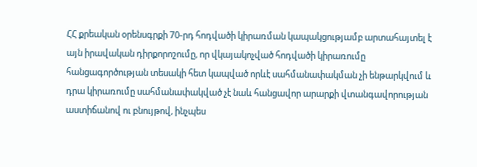ՀՀ քրեական օրենսգրքի 70-րդ հոդվածի կիրառման կապակցությամբ արտահայտել է այն իրավական դիրքորոշումը, որ վկայակոչված հոդվածի կիրառումը հանցագործության տեսակի հետ կապված որևէ սահմանափակման չի ենթարկվում և դրա կիրառումը սահմանափակված չէ նաև հանցավոր արարքի վտանգավորության աստիճանով ու բնույթով, ինչպես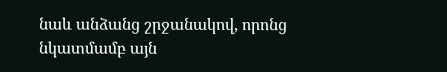նաև անձանց շրջանակով, որոնց նկատմամբ այն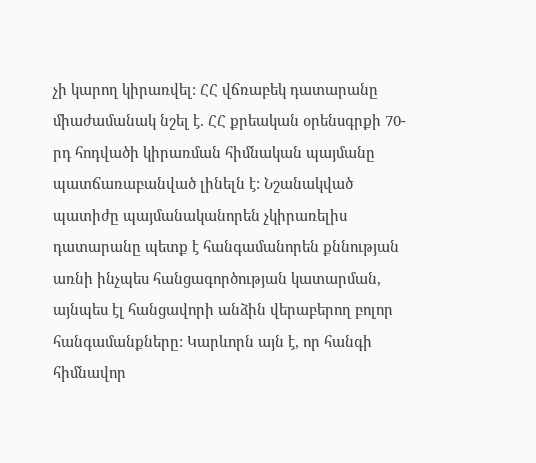չի կարող կիրառվել: ՀՀ վճռաբեկ դատարանը միաժամանակ նշել է. ՀՀ քրեական օրենսգրքի 70-րդ հոդվածի կիրառման հիմնական պայմանը պատճառաբանված լինելն է: Նշանակված պատիժը պայմանականորեն չկիրառելիս դատարանը պետք է հանգամանորեն քննության առնի ինչպես հանցագործության կատարման, այնպես էլ հանցավորի անձին վերաբերող բոլոր հանգամանքները: Կարևորն այն է, որ հանգի հիմնավոր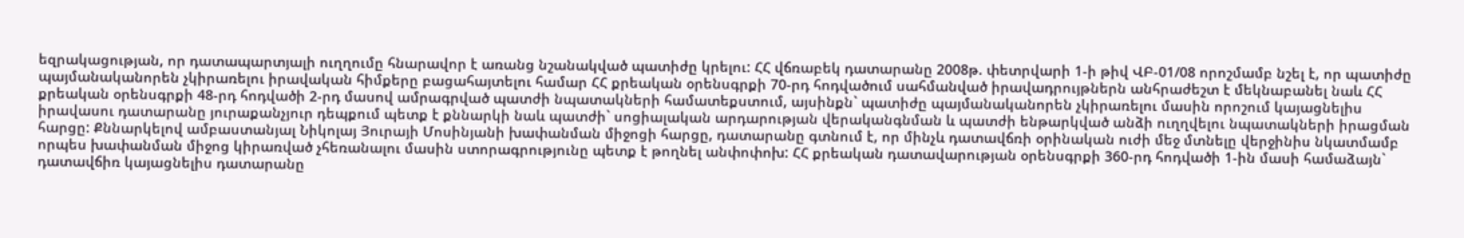եզրակացության, որ դատապարտյալի ուղղումը հնարավոր է առանց նշանակված պատիժը կրելու: ՀՀ վճռաբեկ դատարանը 2008թ. փետրվարի 1-ի թիվ ՎԲ-01/08 որոշմամբ նշել է, որ պատիժը պայմանականորեն չկիրառելու իրավական հիմքերը բացահայտելու համար ՀՀ քրեական օրենսգրքի 70-րդ հոդվածում սահմանված իրավադրույթներն անհրաժեշտ է մեկնաբանել նաև ՀՀ քրեական օրենսգրքի 48-րդ հոդվածի 2-րդ մասով ամրագրված պատժի նպատակների համատեքստում, այսինքն` պատիժը պայմանականորեն չկիրառելու մասին որոշում կայացնելիս իրավասու դատարանը յուրաքանչյուր դեպքում պետք է քննարկի նաև պատժի` սոցիալական արդարության վերականգնման և պատժի ենթարկված անձի ուղղվելու նպատակների իրացման հարցը: Քննարկելով ամբաստանյալ Նիկոլայ Յուրայի Մոսինյանի խափանման միջոցի հարցը, դատարանը գտնում է, որ մինչև դատավճռի օրինական ուժի մեջ մտնելը վերջինիս նկատմամբ որպես խափանման միջոց կիրառված չհեռանալու մասին ստորագրությունը պետք է թողնել անփոփոխ: ՀՀ քրեական դատավարության օրենսգրքի 360-րդ հոդվածի 1-ին մասի համաձայն` դատավճիռ կայացնելիս դատարանը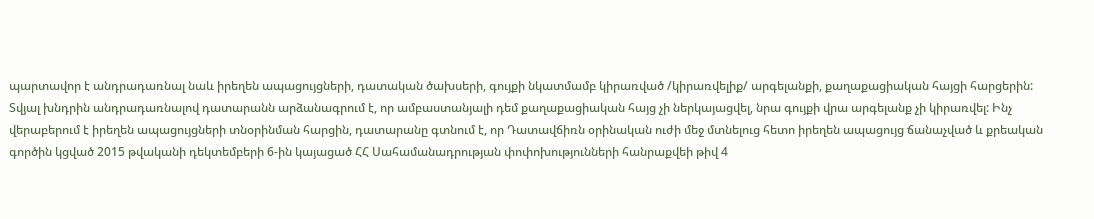պարտավոր է անդրադառնալ նաև իրեղեն ապացույցների, դատական ծախսերի, գույքի նկատմամբ կիրառված /կիրառվելիք/ արգելանքի, քաղաքացիական հայցի հարցերին: Տվյալ խնդրին անդրադառնալով դատարանն արձանագրում է, որ ամբաստանյալի դեմ քաղաքացիական հայց չի ներկայացվել, նրա գույքի վրա արգելանք չի կիրառվել: Ինչ վերաբերում է իրեղեն ապացույցների տնօրինման հարցին, դատարանը գտնում է, որ Դատավճիռն օրինական ուժի մեջ մտնելուց հետո իրեղեն ապացույց ճանաչված և քրեական գործին կցված 2015 թվականի դեկտեմբերի 6-ին կայացած ՀՀ Սահամանադրության փոփոխությունների հանրաքվեի թիվ 4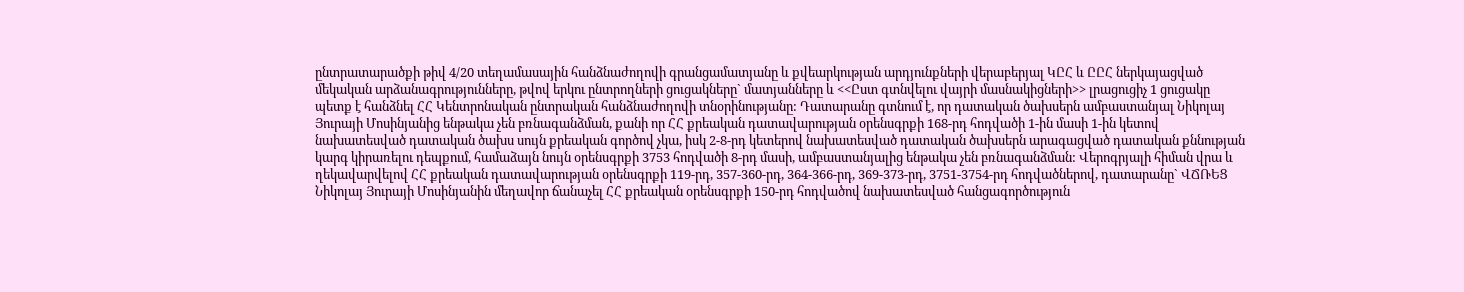ընտրատարածքի թիվ 4/20 տեղամասային հանձնաժողովի գրանցամատյանը և քվեարկության արդյունքների վերաբերյալ ԿԸՀ և ԸԸՀ ներկայացված մեկական արձանագրությունները, թվով երկու ընտրողների ցուցակները` մատյանները և <<Ըստ գտնվելու վայրի մասնակիցների>> լրացուցիչ 1 ցուցակը պետք է հանձնել ՀՀ Կենտրոնական ընտրական հանձնաժողովի տնօրինությանը: Դատարանը գտնում է, որ դատական ծախսերն ամբաստանյալ Նիկոլայ Յուրայի Մոսինյանից ենթակա չեն բռնագանձման, քանի որ ՀՀ քրեական դատավարության օրենսգրքի 168-րդ հոդվածի 1-ին մասի 1-ին կետով նախատեսված դատական ծախս սույն քրեական գործով չկա, իսկ 2-8-րդ կետերով նախատեսված դատական ծախսերն արագացված դատական քննության կարգ կիրառելու դեպքում, համաձայն նույն օրենսգրքի 3753 հոդվածի 8-րդ մասի, ամբաստանյալից ենթակա չեն բռնագանձման: Վերոգրյալի հիման վրա և ղեկավարվելով ՀՀ քրեական դատավարության օրենսգրքի 119-րդ, 357-360-րդ, 364-366-րդ, 369-373-րդ, 3751-3754-րդ հոդվածներով, դատարանը` ՎՃՌԵՑ Նիկոլայ Յուրայի Մոսինյանին մեղավոր ճանաչել ՀՀ քրեական օրենսգրքի 150-րդ հոդվածով նախատեսված հանցագործություն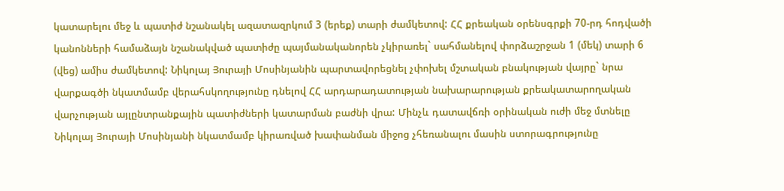կատարելու մեջ և պատիժ նշանակել ազատազրկում 3 (երեք) տարի ժամկետով: ՀՀ քրեական օրենսգրքի 70-րդ հոդվածի կանոնների համաձայն նշանակված պատիժը պայմանականորեն չկիրառել` սահմանելով փորձաշրջան 1 (մեկ) տարի 6 (վեց) ամիս ժամկետով: Նիկոլայ Յուրայի Մոսինյանին պարտավորեցնել չփոխել մշտական բնակության վայրը` նրա վարքագծի նկատմամբ վերահսկողությունը դնելով ՀՀ արդարադատության նախարարության քրեակատարողական վարչության այլընտրանքային պատիժների կատարման բաժնի վրա: Մինչև դատավճռի օրինական ուժի մեջ մտնելը Նիկոլայ Յուրայի Մոսինյանի նկատմամբ կիրառված խափանման միջոց չհեռանալու մասին ստորագրությունը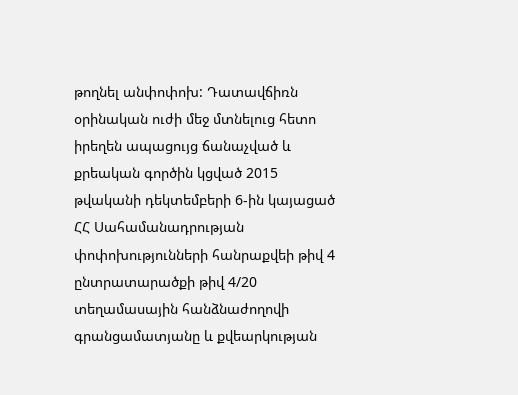թողնել անփոփոխ: Դատավճիռն օրինական ուժի մեջ մտնելուց հետո իրեղեն ապացույց ճանաչված և քրեական գործին կցված 2015 թվականի դեկտեմբերի 6-ին կայացած ՀՀ Սահամանադրության փոփոխությունների հանրաքվեի թիվ 4 ընտրատարածքի թիվ 4/20 տեղամասային հանձնաժողովի գրանցամատյանը և քվեարկության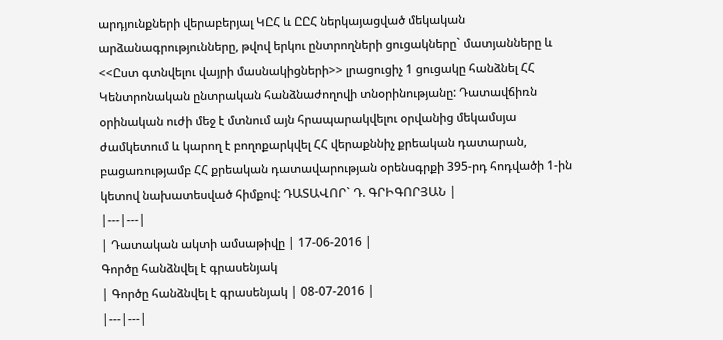արդյունքների վերաբերյալ ԿԸՀ և ԸԸՀ ներկայացված մեկական արձանագրությունները, թվով երկու ընտրողների ցուցակները` մատյանները և <<Ըստ գտնվելու վայրի մասնակիցների>> լրացուցիչ 1 ցուցակը հանձնել ՀՀ Կենտրոնական ընտրական հանձնաժողովի տնօրինությանը: Դատավճիռն օրինական ուժի մեջ է մտնում այն հրապարակվելու օրվանից մեկամսյա ժամկետում և կարող է բողոքարկվել ՀՀ վերաքննիչ քրեական դատարան, բացառությամբ ՀՀ քրեական դատավարության օրենսգրքի 395-րդ հոդվածի 1-ին կետով նախատեսված հիմքով: ԴԱՏԱՎՈՐ` Դ. ԳՐԻԳՈՐՅԱՆ |
|---|---|
| Դատական ակտի ամսաթիվը | 17-06-2016 |
Գործը հանձնվել է գրասենյակ
| Գործը հանձնվել է գրասենյակ | 08-07-2016 |
|---|---|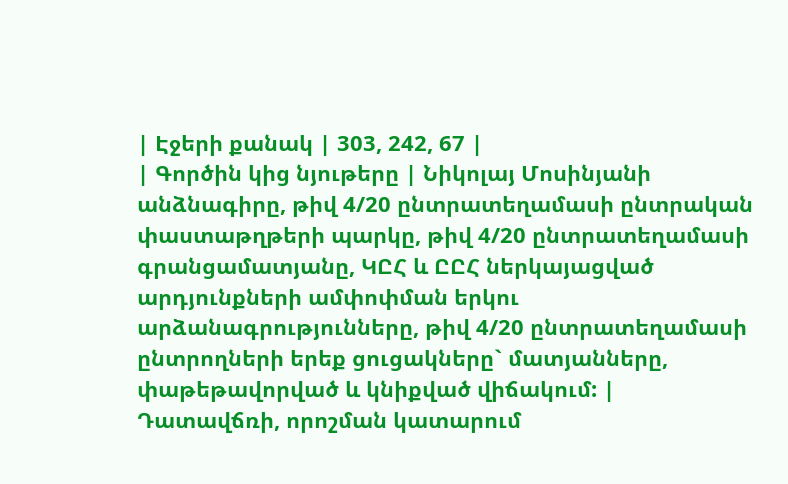| Էջերի քանակ | 303, 242, 67 |
| Գործին կից նյութերը | Նիկոլայ Մոսինյանի անձնագիրը, թիվ 4/20 ընտրատեղամասի ընտրական փաստաթղթերի պարկը, թիվ 4/20 ընտրատեղամասի գրանցամատյանը, ԿԸՀ և ԸԸՀ ներկայացված արդյունքների ամփոփման երկու արձանագրությունները, թիվ 4/20 ընտրատեղամասի ընտրողների երեք ցուցակները` մատյանները, փաթեթավորված և կնիքված վիճակում: |
Դատավճռի, որոշման կատարում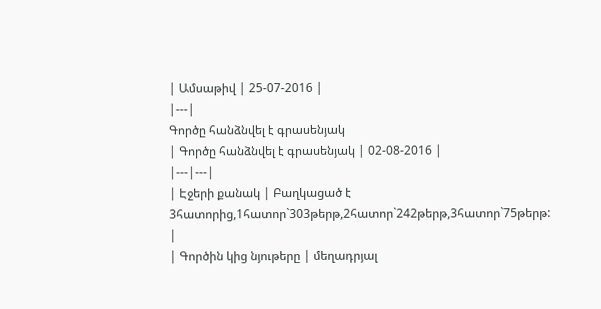| Ամսաթիվ | 25-07-2016 |
|---|
Գործը հանձնվել է գրասենյակ
| Գործը հանձնվել է գրասենյակ | 02-08-2016 |
|---|---|
| Էջերի քանակ | Բաղկացած է 3հատորից,1հատոր`303թերթ,2հատոր`242թերթ,3հատոր`75թերթ: |
| Գործին կից նյութերը | մեղադրյալ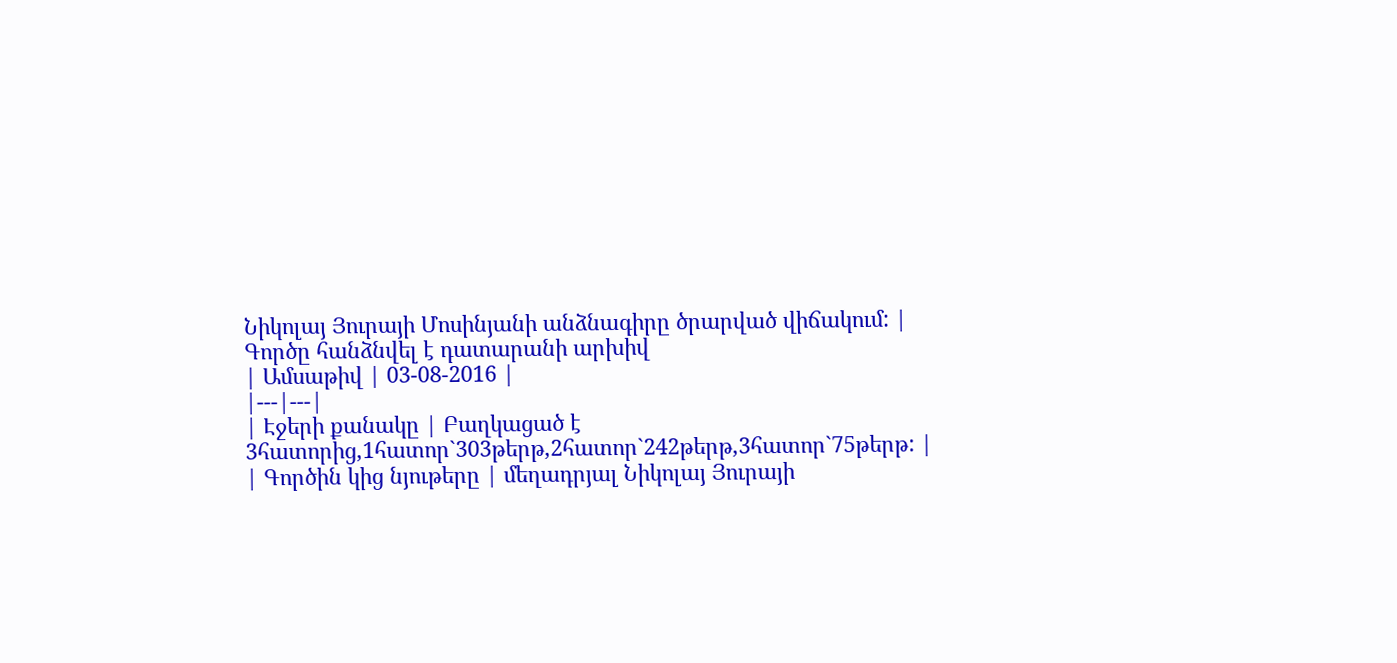Նիկոլայ Յուրայի Մոսինյանի անձնագիրը ծրարված վիճակում: |
Գործը հանձնվել է դատարանի արխիվ
| Ամսաթիվ | 03-08-2016 |
|---|---|
| Էջերի քանակը | Բաղկացած է 3հատորից,1հատոր`303թերթ,2հատոր`242թերթ,3հատոր`75թերթ: |
| Գործին կից նյութերը | մեղադրյալ Նիկոլայ Յուրայի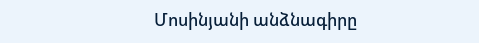Մոսինյանի անձնագիրը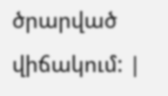ծրարված վիճակում: |